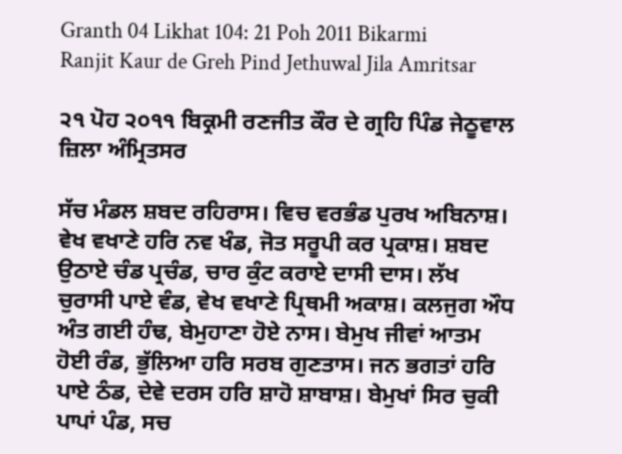Granth 04 Likhat 104: 21 Poh 2011 Bikarmi Ranjit Kaur de Greh Pind Jethuwal Jila Amritsar

੨੧ ਪੋਹ ੨੦੧੧ ਬਿਕ੍ਰਮੀ ਰਣਜੀਤ ਕੌਰ ਦੇ ਗ੍ਰਹਿ ਪਿੰਡ ਜੇਠੂਵਾਲ ਜ਼ਿਲਾ ਅੰਮ੍ਰਿਤਸਰ

ਸੱਚ ਮੰਡਲ ਸ਼ਬਦ ਰਹਿਰਾਸ। ਵਿਚ ਵਰਭੰਡ ਪੁਰਖ ਅਬਿਨਾਸ਼। ਵੇਖ ਵਖਾਣੇ ਹਰਿ ਨਵ ਖੰਡ, ਜੋਤ ਸਰੂਪੀ ਕਰ ਪ੍ਰਕਾਸ਼। ਸ਼ਬਦ ਉਠਾਏ ਚੰਡ ਪ੍ਰਚੰਡ, ਚਾਰ ਕੁੰਟ ਕਰਾਏ ਦਾਸੀ ਦਾਸ। ਲੱਖ ਚੁਰਾਸੀ ਪਾਏ ਵੰਡ, ਵੇਖ ਵਖਾਣੇ ਪ੍ਰਿਥਮੀ ਅਕਾਸ਼। ਕਲਜੁਗ ਔਧ ਅੰਤ ਗਈ ਹੰਢ, ਬੇਮੁਹਾਣਾ ਹੋਏ ਨਾਸ। ਬੇਮੁਖ ਜੀਵਾਂ ਆਤਮ ਹੋਈ ਰੰਡ, ਭੁੱਲਿਆ ਹਰਿ ਸਰਬ ਗੁਣਤਾਸ। ਜਨ ਭਗਤਾਂ ਹਰਿ ਪਾਏ ਠੰਡ, ਦੇਵੇ ਦਰਸ ਹਰਿ ਸ਼ਾਹੋ ਸ਼ਾਬਾਸ਼। ਬੇਮੁਖਾਂ ਸਿਰ ਚੁਕੀ ਪਾਪਾਂ ਪੰਡ, ਸਚ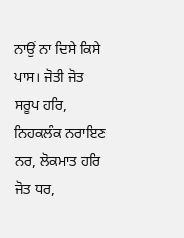ਨਾਉਂ ਨਾ ਦਿਸੇ ਕਿਸੇ ਪਾਸ। ਜੋਤੀ ਜੋਤ ਸਰੂਪ ਹਰਿ, ਨਿਹਕਲੰਕ ਨਰਾਇਣ ਨਰ, ਲੋਕਮਾਤ ਹਰਿ ਜੋਤ ਧਰ,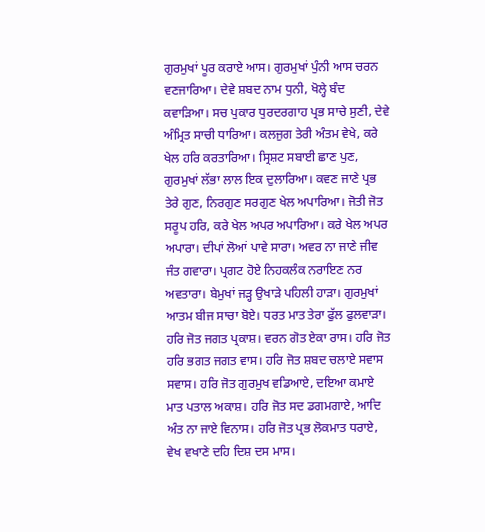ਗੁਰਮੁਖਾਂ ਪੂਰ ਕਰਾਏ ਆਸ। ਗੁਰਮੁਖਾਂ ਪੁੰਨੀ ਆਸ ਚਰਨ ਵਣਜਾਰਿਆ। ਦੇਵੇ ਸ਼ਬਦ ਨਾਮ ਧੁਨੀ, ਖੋਲ੍ਹੇ ਬੰਦ ਕਵਾੜਿਆ। ਸਚ ਪੁਕਾਰ ਧੁਰਦਰਗਾਹ ਪ੍ਰਭ ਸਾਚੇ ਸੁਣੀ, ਦੇਵੇ ਅੰਮ੍ਰਿਤ ਸਾਚੀ ਧਾਰਿਆ। ਕਲਜੁਗ ਤੇਰੀ ਅੰਤਮ ਵੇਖੇ, ਕਰੇ ਖੇਲ ਹਰਿ ਕਰਤਾਰਿਆ। ਸ੍ਰਿਸ਼ਟ ਸਬਾਈ ਛਾਣ ਪੁਣ, ਗੁਰਮੁਖਾਂ ਲੱਭਾ ਲਾਲ ਇਕ ਦੁਲਾਰਿਆ। ਕਵਣ ਜਾਣੇ ਪ੍ਰਭ ਤੇਰੇ ਗੁਣ, ਨਿਰਗੁਣ ਸਰਗੁਣ ਖੇਲ ਅਪਾਰਿਆ। ਜੋਤੀ ਜੋਤ ਸਰੂਪ ਹਰਿ, ਕਰੇ ਖੇਲ ਅਪਰ ਅਪਾਰਿਆ। ਕਰੇ ਖੇਲ ਅਪਰ ਅਪਾਰਾ। ਦੀਪਾਂ ਲੋਆਂ ਪਾਵੇ ਸਾਰਾ। ਅਵਰ ਨਾ ਜਾਣੇ ਜੀਵ ਜੰਤ ਗਵਾਰਾ। ਪ੍ਰਗਟ ਹੋਏ ਨਿਹਕਲੰਕ ਨਰਾਇਣ ਨਰ ਅਵਤਾਰਾ। ਬੇਮੁਖਾਂ ਜੜ੍ਹ ਉਖਾੜੇ ਪਹਿਲੀ ਹਾੜਾ। ਗੁਰਮੁਖਾਂ ਆਤਮ ਬੀਜ ਸਾਚਾ ਬੋਏ। ਧਰਤ ਮਾਤ ਤੇਰਾ ਫੁੱਲ ਫੁਲਵਾੜਾ। ਹਰਿ ਜੋਤ ਜਗਤ ਪ੍ਰਕਾਸ਼। ਵਰਨ ਗੋਤ ਏਕਾ ਰਾਸ। ਹਰਿ ਜੋਤ ਹਰਿ ਭਗਤ ਜਗਤ ਵਾਸ। ਹਰਿ ਜੋਤ ਸ਼ਬਦ ਚਲਾਏ ਸਵਾਸ ਸਵਾਸ। ਹਰਿ ਜੋਤ ਗੁਰਮੁਖ ਵਡਿਆਏ, ਦਇਆ ਕਮਾਏ ਮਾਤ ਪਤਾਲ ਅਕਾਸ਼। ਹਰਿ ਜੋਤ ਸਦ ਡਗਮਗਾਏ, ਆਦਿ ਅੰਤ ਨਾ ਜਾਏ ਵਿਨਾਸ। ਹਰਿ ਜੋਤ ਪ੍ਰਭ ਲੋਕਮਾਤ ਧਰਾਏ, ਵੇਖ ਵਖਾਣੇ ਦਹਿ ਦਿਸ਼ ਦਸ ਮਾਸ।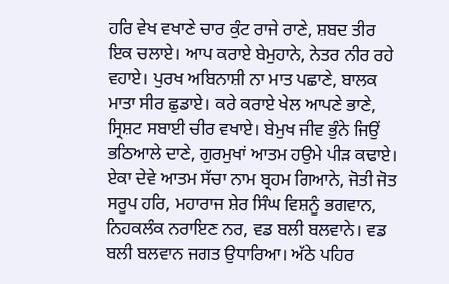ਹਰਿ ਵੇਖ ਵਖਾਣੇ ਚਾਰ ਕੁੰਟ ਰਾਜੇ ਰਾਣੇ, ਸ਼ਬਦ ਤੀਰ ਇਕ ਚਲਾਏ। ਆਪ ਕਰਾਏ ਬੇਮੁਹਾਨੇ, ਨੇਤਰ ਨੀਰ ਰਹੇ ਵਹਾਏ। ਪੁਰਖ ਅਬਿਨਾਸ਼ੀ ਨਾ ਮਾਤ ਪਛਾਣੇ, ਬਾਲਕ ਮਾਤਾ ਸੀਰ ਛੁਡਾਏ। ਕਰੇ ਕਰਾਏ ਖੇਲ ਆਪਣੇ ਭਾਣੇ, ਸ੍ਰਿਸ਼ਟ ਸਬਾਈ ਚੀਰ ਵਖਾਏ। ਬੇਮੁਖ ਜੀਵ ਭੁੰਨੇ ਜਿਉਂ ਭਠਿਆਲੇ ਦਾਣੇ, ਗੁਰਮੁਖਾਂ ਆਤਮ ਹਉਮੇ ਪੀੜ ਕਢਾਏ। ਏਕਾ ਦੇਵੇ ਆਤਮ ਸੱਚਾ ਨਾਮ ਬ੍ਰਹਮ ਗਿਆਨੇ, ਜੋਤੀ ਜੋਤ ਸਰੂਪ ਹਰਿ, ਮਹਾਰਾਜ ਸ਼ੇਰ ਸਿੰਘ ਵਿਸ਼ਨੂੰ ਭਗਵਾਨ, ਨਿਹਕਲੰਕ ਨਰਾਇਣ ਨਰ, ਵਡ ਬਲੀ ਬਲਵਾਨੇ। ਵਡ ਬਲੀ ਬਲਵਾਨ ਜਗਤ ਉਧਾਰਿਆ। ਅੱਠੇ ਪਹਿਰ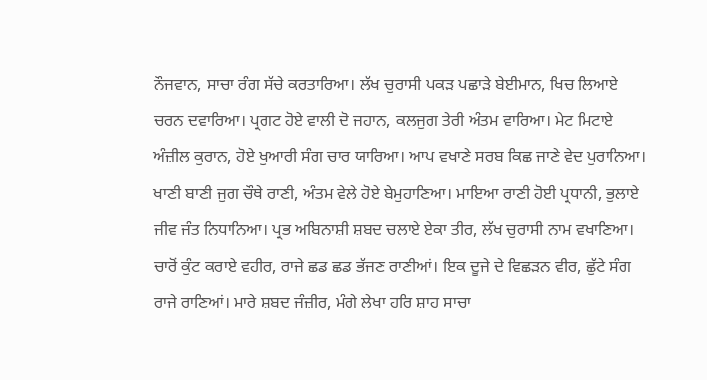ਨੌਜਵਾਨ, ਸਾਚਾ ਰੰਗ ਸੱਚੇ ਕਰਤਾਰਿਆ। ਲੱਖ ਚੁਰਾਸੀ ਪਕੜ ਪਛਾੜੇ ਬੇਈਮਾਨ, ਖਿਚ ਲਿਆਏ ਚਰਨ ਦਵਾਰਿਆ। ਪ੍ਰਗਟ ਹੋਏ ਵਾਲੀ ਦੋ ਜਹਾਨ, ਕਲਜੁਗ ਤੇਰੀ ਅੰਤਮ ਵਾਰਿਆ। ਮੇਟ ਮਿਟਾਏ ਅੰਜ਼ੀਲ ਕੁਰਾਨ, ਹੋਏ ਖੁਆਰੀ ਸੰਗ ਚਾਰ ਯਾਰਿਆ। ਆਪ ਵਖਾਣੇ ਸਰਬ ਕਿਛ ਜਾਣੇ ਵੇਦ ਪੁਰਾਨਿਆ। ਖਾਣੀ ਬਾਣੀ ਜੁਗ ਚੌਥੇ ਰਾਣੀ, ਅੰਤਮ ਵੇਲੇ ਹੋਏ ਬੇਮੁਹਾਣਿਆ। ਮਾਇਆ ਰਾਣੀ ਹੋਈ ਪ੍ਰਧਾਨੀ, ਭੁਲਾਏ ਜੀਵ ਜੰਤ ਨਿਧਾਨਿਆ। ਪ੍ਰਭ ਅਬਿਨਾਸ਼ੀ ਸ਼ਬਦ ਚਲਾਏ ਏਕਾ ਤੀਰ, ਲੱਖ ਚੁਰਾਸੀ ਨਾਮ ਵਖਾਣਿਆ। ਚਾਰੋਂ ਕੁੰਟ ਕਰਾਏ ਵਹੀਰ, ਰਾਜੇ ਛਡ ਛਡ ਭੱਜਣ ਰਾਣੀਆਂ। ਇਕ ਦੂਜੇ ਦੇ ਵਿਛੜਨ ਵੀਰ, ਛੁੱਟੇ ਸੰਗ ਰਾਜੇ ਰਾਣਿਆਂ। ਮਾਰੇ ਸ਼ਬਦ ਜੰਜ਼ੀਰ, ਮੰਗੇ ਲੇਖਾ ਹਰਿ ਸ਼ਾਹ ਸਾਚਾ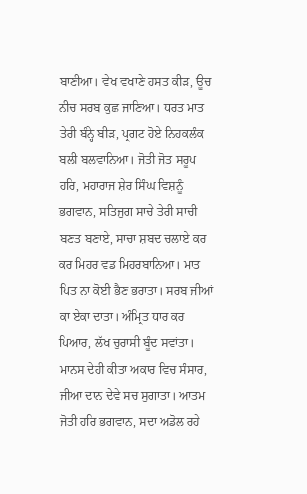ਬਾਣੀਆ। ਵੇਖ ਵਖਾਣੇ ਹਸਤ ਕੀੜ, ਊਚ ਨੀਚ ਸਰਬ ਕੁਛ ਜਾਣਿਆ। ਧਰਤ ਮਾਤ ਤੇਰੀ ਬੰਨ੍ਹੇ ਬੀੜ, ਪ੍ਰਗਟ ਹੋਏ ਨਿਹਕਲੰਕ ਬਲੀ ਬਲਵਾਨਿਆ। ਜੋਤੀ ਜੋਤ ਸਰੂਪ ਹਰਿ, ਮਹਾਰਾਜ ਸ਼ੇਰ ਸਿੰਘ ਵਿਸ਼ਨੂੰ ਭਗਵਾਨ, ਸਤਿਜੁਗ ਸਾਚੇ ਤੇਰੀ ਸਾਚੀ ਬਣਤ ਬਣਾਏ, ਸਾਚਾ ਸ਼ਬਦ ਚਲਾਏ ਕਰ ਕਰ ਮਿਹਰ ਵਡ ਮਿਹਰਬਾਨਿਆ। ਮਾਤ ਪਿਤ ਨਾ ਕੋਈ ਭੈਣ ਭਰਾਤਾ। ਸਰਬ ਜੀਆਂ ਕਾ ਏਕਾ ਦਾਤਾ। ਅੰਮ੍ਰਿਤ ਧਾਰ ਕਰ ਪਿਆਰ, ਲੱਖ ਚੁਰਾਸੀ ਬੂੰਦ ਸਵਾਂਤਾ। ਮਾਨਸ ਦੇਹੀ ਕੀਤਾ ਅਕਾਰ ਵਿਚ ਸੰਸਾਰ, ਜੀਆ ਦਾਨ ਦੇਵੇ ਸਚ ਸੁਗਾਤਾ। ਆਤਮ ਜੋਤੀ ਹਰਿ ਭਗਵਾਨ, ਸਦਾ ਅਡੋਲ ਰਹੇ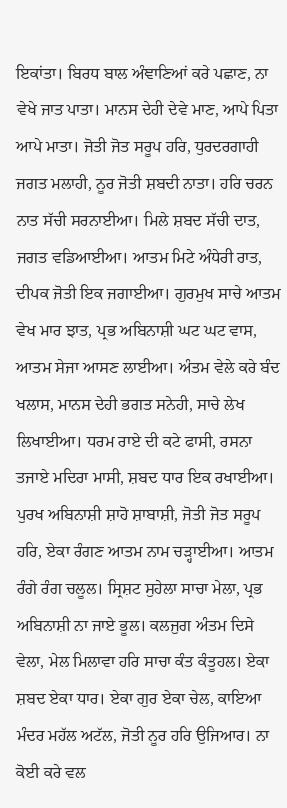ਇਕਾਂਤਾ। ਬਿਰਧ ਬਾਲ ਅੰਞਾਣਿਆਂ ਕਰੇ ਪਛਾਣ, ਨਾ ਵੇਖੇ ਜਾਤ ਪਾਤਾ। ਮਾਨਸ ਦੇਹੀ ਦੇਵੇ ਮਾਣ, ਆਪੇ ਪਿਤਾ ਆਪੇ ਮਾਤਾ। ਜੋਤੀ ਜੋਤ ਸਰੂਪ ਹਰਿ, ਧੁਰਦਰਗਾਹੀ ਜਗਤ ਮਲਾਹੀ, ਨੂਰ ਜੋਤੀ ਸ਼ਬਦੀ ਨਾਤਾ। ਹਰਿ ਚਰਨ ਨਾਤ ਸੱਚੀ ਸਰਨਾਈਆ। ਮਿਲੇ ਸ਼ਬਦ ਸੱਚੀ ਦਾਤ, ਜਗਤ ਵਡਿਆਈਆ। ਆਤਮ ਮਿਟੇ ਅੰਧੇਰੀ ਰਾਤ, ਦੀਪਕ ਜੋਤੀ ਇਕ ਜਗਾਈਆ। ਗੁਰਮੁਖ ਸਾਚੇ ਆਤਮ ਵੇਖ ਮਾਰ ਝਾਤ, ਪ੍ਰਭ ਅਬਿਨਾਸ਼ੀ ਘਟ ਘਟ ਵਾਸ, ਆਤਮ ਸੇਜਾ ਆਸਣ ਲਾਈਆ। ਅੰਤਮ ਵੇਲੇ ਕਰੇ ਬੰਦ ਖਲਾਸ, ਮਾਨਸ ਦੇਹੀ ਭਗਤ ਸਨੇਹੀ, ਸਾਚੇ ਲੇਖ ਲਿਖਾਈਆ। ਧਰਮ ਰਾਏ ਦੀ ਕਟੇ ਫਾਸੀ, ਰਸਨਾ ਤਜਾਏ ਮਦਿਰਾ ਮਾਸੀ, ਸ਼ਬਦ ਧਾਰ ਇਕ ਰਖਾਈਆ। ਪੁਰਖ ਅਬਿਨਾਸ਼ੀ ਸ਼ਾਹੋ ਸ਼ਾਬਾਸ਼ੀ, ਜੋਤੀ ਜੋਤ ਸਰੂਪ ਹਰਿ, ਏਕਾ ਰੰਗਣ ਆਤਮ ਨਾਮ ਚੜ੍ਹਾਈਆ। ਆਤਮ ਰੰਗੇ ਰੰਗ ਚਲੂਲ। ਸ੍ਰਿਸ਼ਟ ਸੁਹੇਲਾ ਸਾਚਾ ਮੇਲਾ, ਪ੍ਰਭ ਅਬਿਨਾਸ਼ੀ ਨਾ ਜਾਏ ਭੂਲ। ਕਲਜੁਗ ਅੰਤਮ ਦਿਸੇ ਵੇਲਾ, ਮੇਲ ਮਿਲਾਵਾ ਹਰਿ ਸਾਚਾ ਕੰਤ ਕੰਤੂਹਲ। ਏਕਾ ਸ਼ਬਦ ਏਕਾ ਧਾਰ। ਏਕਾ ਗੁਰ ਏਕਾ ਚੇਲ, ਕਾਇਆ ਮੰਦਰ ਮਹੱਲ ਅਟੱਲ, ਜੋਤੀ ਨੂਰ ਹਰਿ ਉਜਿਆਰ। ਨਾ ਕੋਈ ਕਰੇ ਵਲ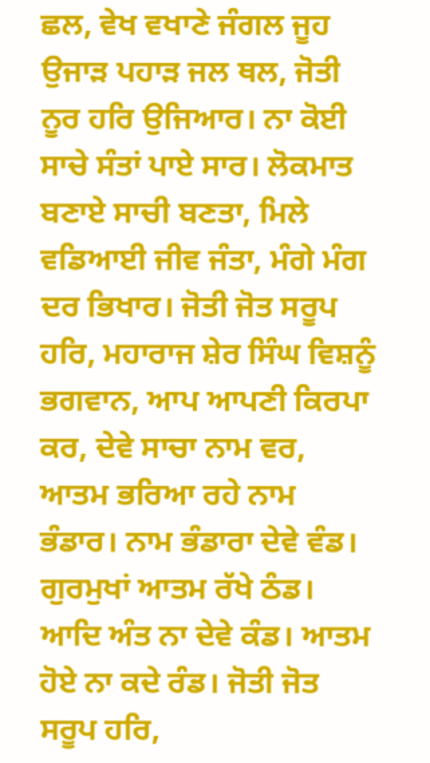ਛਲ, ਵੇਖ ਵਖਾਣੇ ਜੰਗਲ ਜੂਹ ਉਜਾੜ ਪਹਾੜ ਜਲ ਥਲ, ਜੋਤੀ ਨੂਰ ਹਰਿ ਉਜਿਆਰ। ਨਾ ਕੋਈ ਸਾਚੇ ਸੰਤਾਂ ਪਾਏ ਸਾਰ। ਲੋਕਮਾਤ ਬਣਾਏ ਸਾਚੀ ਬਣਤਾ, ਮਿਲੇ ਵਡਿਆਈ ਜੀਵ ਜੰਤਾ, ਮੰਗੇ ਮੰਗ ਦਰ ਭਿਖਾਰ। ਜੋਤੀ ਜੋਤ ਸਰੂਪ ਹਰਿ, ਮਹਾਰਾਜ ਸ਼ੇਰ ਸਿੰਘ ਵਿਸ਼ਨੂੰ ਭਗਵਾਨ, ਆਪ ਆਪਣੀ ਕਿਰਪਾ ਕਰ, ਦੇਵੇ ਸਾਚਾ ਨਾਮ ਵਰ, ਆਤਮ ਭਰਿਆ ਰਹੇ ਨਾਮ ਭੰਡਾਰ। ਨਾਮ ਭੰਡਾਰਾ ਦੇਵੇ ਵੰਡ। ਗੁਰਮੁਖਾਂ ਆਤਮ ਰੱਖੇ ਠੰਡ। ਆਦਿ ਅੰਤ ਨਾ ਦੇਵੇ ਕੰਡ। ਆਤਮ ਹੋਏ ਨਾ ਕਦੇ ਰੰਡ। ਜੋਤੀ ਜੋਤ ਸਰੂਪ ਹਰਿ,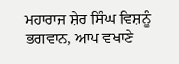ਮਹਾਰਾਜ ਸ਼ੇਰ ਸਿੰਘ ਵਿਸ਼ਨੂੰ ਭਗਵਾਨ, ਆਪ ਵਖਾਣੇ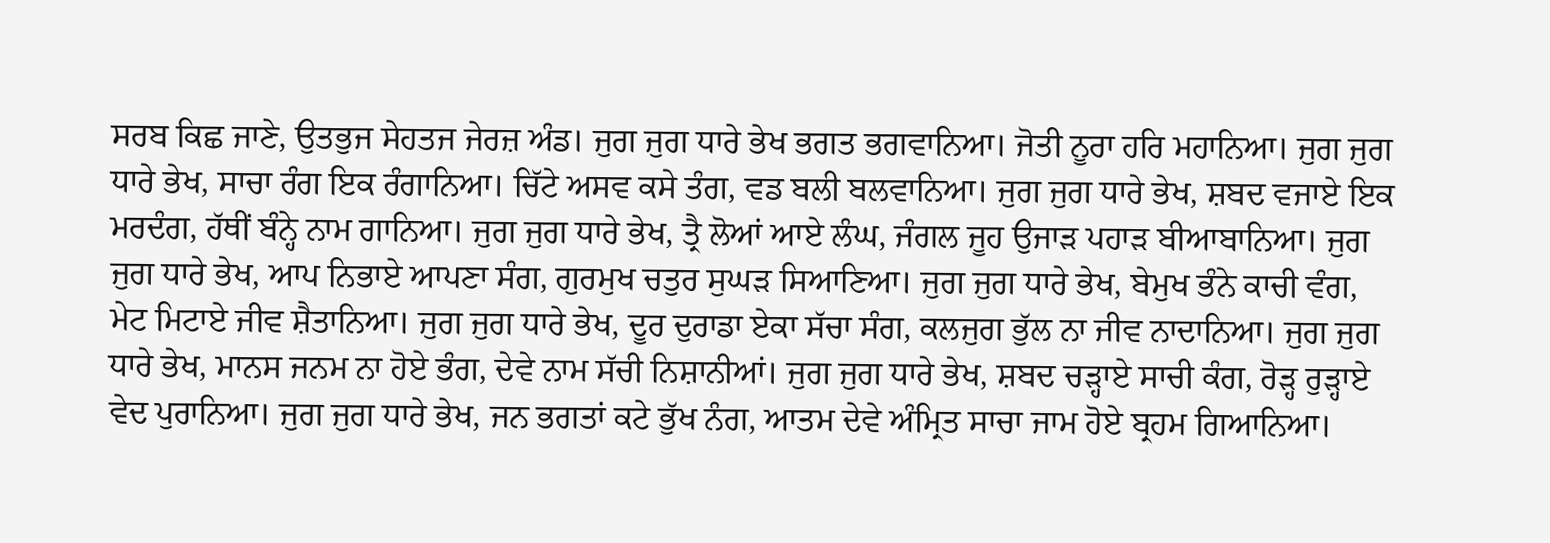ਸਰਬ ਕਿਛ ਜਾਣੇ, ਉਤਭੁਜ ਸੇਹਤਜ ਜੇਰਜ਼ ਅੰਡ। ਜੁਗ ਜੁਗ ਧਾਰੇ ਭੇਖ ਭਗਤ ਭਗਵਾਨਿਆ। ਜੋਤੀ ਨੂਰਾ ਹਰਿ ਮਹਾਨਿਆ। ਜੁਗ ਜੁਗ ਧਾਰੇ ਭੇਖ, ਸਾਚਾ ਰੰਗ ਇਕ ਰੰਗਾਨਿਆ। ਚਿੱਟੇ ਅਸਵ ਕਸੇ ਤੰਗ, ਵਡ ਬਲੀ ਬਲਵਾਨਿਆ। ਜੁਗ ਜੁਗ ਧਾਰੇ ਭੇਖ, ਸ਼ਬਦ ਵਜਾਏ ਇਕ ਮਰਦੰਗ, ਹੱਥੀਂ ਬੰਨ੍ਹੇ ਨਾਮ ਗਾਨਿਆ। ਜੁਗ ਜੁਗ ਧਾਰੇ ਭੇਖ, ਤ੍ਰੈ ਲੋਆਂ ਆਏ ਲੰਘ, ਜੰਗਲ ਜੂਹ ਉਜਾੜ ਪਹਾੜ ਬੀਆਬਾਨਿਆ। ਜੁਗ ਜੁਗ ਧਾਰੇ ਭੇਖ, ਆਪ ਨਿਭਾਏ ਆਪਣਾ ਸੰਗ, ਗੁਰਮੁਖ ਚਤੁਰ ਸੁਘੜ ਸਿਆਣਿਆ। ਜੁਗ ਜੁਗ ਧਾਰੇ ਭੇਖ, ਬੇਮੁਖ ਭੰਨੇ ਕਾਚੀ ਵੰਗ, ਮੇਟ ਮਿਟਾਏ ਜੀਵ ਸ਼ੈਤਾਨਿਆ। ਜੁਗ ਜੁਗ ਧਾਰੇ ਭੇਖ, ਦੂਰ ਦੁਰਾਡਾ ਏਕਾ ਸੱਚਾ ਸੰਗ, ਕਲਜੁਗ ਭੁੱਲ ਨਾ ਜੀਵ ਨਾਦਾਨਿਆ। ਜੁਗ ਜੁਗ ਧਾਰੇ ਭੇਖ, ਮਾਨਸ ਜਨਮ ਨਾ ਹੋਏ ਭੰਗ, ਦੇਵੇ ਨਾਮ ਸੱਚੀ ਨਿਸ਼ਾਨੀਆਂ। ਜੁਗ ਜੁਗ ਧਾਰੇ ਭੇਖ, ਸ਼ਬਦ ਚੜ੍ਹਾਏ ਸਾਚੀ ਕੰਗ, ਰੋੜ੍ਹ ਰੁੜ੍ਹਾਏ ਵੇਦ ਪੁਰਾਨਿਆ। ਜੁਗ ਜੁਗ ਧਾਰੇ ਭੇਖ, ਜਨ ਭਗਤਾਂ ਕਟੇ ਭੁੱਖ ਨੰਗ, ਆਤਮ ਦੇਵੇ ਅੰਮ੍ਰਿਤ ਸਾਚਾ ਜਾਮ ਹੋਏ ਬ੍ਰਹਮ ਗਿਆਨਿਆ।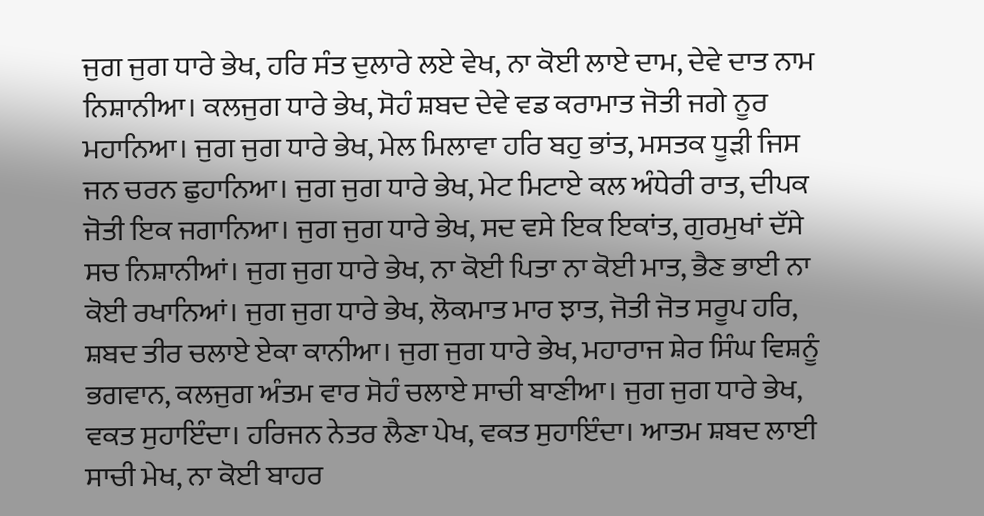ਜੁਗ ਜੁਗ ਧਾਰੇ ਭੇਖ, ਹਰਿ ਸੰਤ ਦੁਲਾਰੇ ਲਏ ਵੇਖ, ਨਾ ਕੋਈ ਲਾਏ ਦਾਮ, ਦੇਵੇ ਦਾਤ ਨਾਮ ਨਿਸ਼ਾਨੀਆ। ਕਲਜੁਗ ਧਾਰੇ ਭੇਖ, ਸੋਹੰ ਸ਼ਬਦ ਦੇਵੇ ਵਡ ਕਰਾਮਾਤ ਜੋਤੀ ਜਗੇ ਨੂਰ ਮਹਾਨਿਆ। ਜੁਗ ਜੁਗ ਧਾਰੇ ਭੇਖ, ਮੇਲ ਮਿਲਾਵਾ ਹਰਿ ਬਹੁ ਭਾਂਤ, ਮਸਤਕ ਧੂੜੀ ਜਿਸ ਜਨ ਚਰਨ ਛੁਹਾਨਿਆ। ਜੁਗ ਜੁਗ ਧਾਰੇ ਭੇਖ, ਮੇਟ ਮਿਟਾਏ ਕਲ ਅੰਧੇਰੀ ਰਾਤ, ਦੀਪਕ ਜੋਤੀ ਇਕ ਜਗਾਨਿਆ। ਜੁਗ ਜੁਗ ਧਾਰੇ ਭੇਖ, ਸਦ ਵਸੇ ਇਕ ਇਕਾਂਤ, ਗੁਰਮੁਖਾਂ ਦੱਸੇ ਸਚ ਨਿਸ਼ਾਨੀਆਂ। ਜੁਗ ਜੁਗ ਧਾਰੇ ਭੇਖ, ਨਾ ਕੋਈ ਪਿਤਾ ਨਾ ਕੋਈ ਮਾਤ, ਭੈਣ ਭਾਈ ਨਾ ਕੋਈ ਰਖਾਨਿਆਂ। ਜੁਗ ਜੁਗ ਧਾਰੇ ਭੇਖ, ਲੋਕਮਾਤ ਮਾਰ ਝਾਤ, ਜੋਤੀ ਜੋਤ ਸਰੂਪ ਹਰਿ, ਸ਼ਬਦ ਤੀਰ ਚਲਾਏ ਏਕਾ ਕਾਨੀਆ। ਜੁਗ ਜੁਗ ਧਾਰੇ ਭੇਖ, ਮਹਾਰਾਜ ਸ਼ੇਰ ਸਿੰਘ ਵਿਸ਼ਨੂੰ ਭਗਵਾਨ, ਕਲਜੁਗ ਅੰਤਮ ਵਾਰ ਸੋਹੰ ਚਲਾਏ ਸਾਚੀ ਬਾਣੀਆ। ਜੁਗ ਜੁਗ ਧਾਰੇ ਭੇਖ, ਵਕਤ ਸੁਹਾਇੰਦਾ। ਹਰਿਜਨ ਨੇਤਰ ਲੈਣਾ ਪੇਖ, ਵਕਤ ਸੁਹਾਇੰਦਾ। ਆਤਮ ਸ਼ਬਦ ਲਾਈ ਸਾਚੀ ਮੇਖ, ਨਾ ਕੋਈ ਬਾਹਰ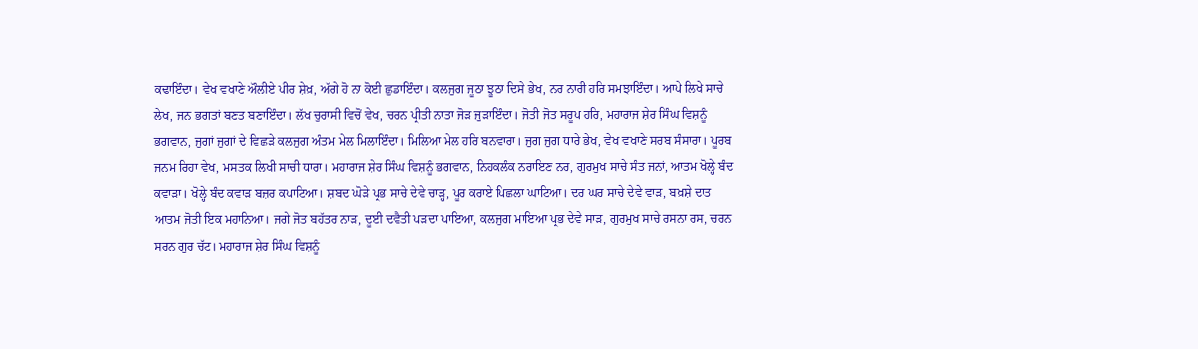ਕਢਾਇੰਦਾ। ਵੇਖ ਵਖਾਣੇ ਔਲੀਏ ਪੀਰ ਸ਼ੇਖ਼, ਅੱਗੇ ਹੋ ਨਾ ਕੋਈ ਛੁਡਾਇੰਦਾ। ਕਲਜੁਗ ਜੂਠਾ ਝੂਠਾ ਦਿਸੇ ਭੇਖ, ਨਰ ਨਾਰੀ ਹਰਿ ਸਮਝਾਇੰਦਾ। ਆਪੇ ਲਿਖੇ ਸਾਚੇ ਲੇਖ, ਜਨ ਭਗਤਾਂ ਬਣਤ ਬਣਾਇੰਦਾ। ਲੱਖ ਚੁਰਾਸੀ ਵਿਚੋਂ ਵੇਖ, ਚਰਨ ਪ੍ਰੀਤੀ ਨਾਤਾ ਜੋੜ ਜੁੜਾਇੰਦਾ। ਜੋਤੀ ਜੋਤ ਸਰੂਪ ਹਰਿ, ਮਹਾਰਾਜ ਸ਼ੇਰ ਸਿੰਘ ਵਿਸ਼ਨੂੰ ਭਗਵਾਨ, ਜੁਗਾਂ ਜੁਗਾਂ ਦੇ ਵਿਛੜੇ ਕਲਜੁਗ ਅੰਤਮ ਮੇਲ ਮਿਲਾਇੰਦਾ। ਮਿਲਿਆ ਮੇਲ ਹਰਿ ਬਨਵਾਰਾ। ਜੁਗ ਜੁਗ ਧਾਰੇ ਭੇਖ, ਵੇਖ ਵਖਾਣੇ ਸਰਬ ਸੰਸਾਰਾ। ਪੂਰਬ ਜਨਮ ਰਿਹਾ ਵੇਖ, ਮਸਤਕ ਲਿਖੀ ਸਾਚੀ ਧਾਰਾ। ਮਹਾਰਾਜ ਸ਼ੇਰ ਸਿੰਘ ਵਿਸ਼ਨੂੰ ਭਗਵਾਨ, ਨਿਹਕਲੰਕ ਨਰਾਇਣ ਨਰ, ਗੁਰਮੁਖ ਸਾਚੇ ਸੰਤ ਜਨਾਂ, ਆਤਮ ਖੋਲ੍ਹੇ ਬੰਦ ਕਵਾੜਾ। ਖੋਲ੍ਹੇ ਬੰਦ ਕਵਾੜ ਬਜ਼ਰ ਕਪਾਟਿਆ। ਸ਼ਬਦ ਘੋੜੇ ਪ੍ਰਭ ਸਾਚੇ ਦੇਵੇ ਚਾੜ੍ਹ, ਪੂਰ ਕਰਾਏ ਪਿਛਲਾ ਘਾਟਿਆ। ਦਰ ਘਰ ਸਾਚੇ ਦੇਵੇ ਵਾੜ, ਬਖ਼ਸ਼ੇ ਦਾਤ ਆਤਮ ਜੋਤੀ ਇਕ ਮਹਾਨਿਆ। ਜਗੇ ਜੋਤ ਬਹੱਤਰ ਨਾੜ, ਦੂਈ ਦਵੈਤੀ ਪੜਦਾ ਪਾਇਆ, ਕਲਜੁਗ ਮਾਇਆ ਪ੍ਰਭ ਦੇਵੇ ਸਾੜ, ਗੁਰਮੁਖ ਸਾਚੇ ਰਸਨਾ ਰਸ, ਚਰਨ ਸਰਨ ਗੁਰ ਚੱਟ। ਮਹਾਰਾਜ ਸ਼ੇਰ ਸਿੰਘ ਵਿਸ਼ਨੂੰ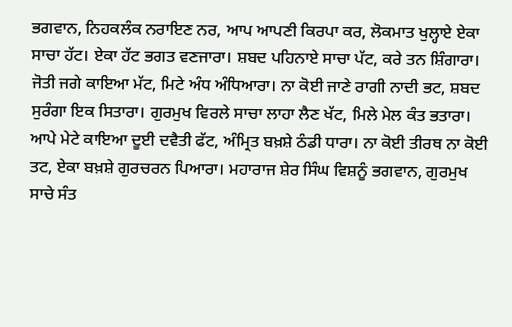ਭਗਵਾਨ, ਨਿਹਕਲੰਕ ਨਰਾਇਣ ਨਰ, ਆਪ ਆਪਣੀ ਕਿਰਪਾ ਕਰ, ਲੋਕਮਾਤ ਖੁਲ੍ਹਾਏ ਏਕਾ ਸਾਚਾ ਹੱਟ। ਏਕਾ ਹੱਟ ਭਗਤ ਵਣਜਾਰਾ। ਸ਼ਬਦ ਪਹਿਨਾਏ ਸਾਚਾ ਪੱਟ, ਕਰੇ ਤਨ ਸ਼ਿੰਗਾਰਾ। ਜੋਤੀ ਜਗੇ ਕਾਇਆ ਮੱਟ, ਮਿਟੇ ਅੰਧ ਅੰਧਿਆਰਾ। ਨਾ ਕੋਈ ਜਾਣੇ ਰਾਗੀ ਨਾਦੀ ਭਟ, ਸ਼ਬਦ ਸੁਰੰਗਾ ਇਕ ਸਿਤਾਰਾ। ਗੁਰਮੁਖ ਵਿਰਲੇ ਸਾਚਾ ਲਾਹਾ ਲੈਣ ਖੱਟ, ਮਿਲੇ ਮੇਲ ਕੰਤ ਭਤਾਰਾ। ਆਪੇ ਮੇਟੇ ਕਾਇਆ ਦੂਈ ਦਵੈਤੀ ਫੱਟ, ਅੰਮ੍ਰਿਤ ਬਖ਼ਸ਼ੇ ਠੰਡੀ ਧਾਰਾ। ਨਾ ਕੋਈ ਤੀਰਥ ਨਾ ਕੋਈ ਤਟ, ਏਕਾ ਬਖ਼ਸ਼ੇ ਗੁਰਚਰਨ ਪਿਆਰਾ। ਮਹਾਰਾਜ ਸ਼ੇਰ ਸਿੰਘ ਵਿਸ਼ਨੂੰ ਭਗਵਾਨ, ਗੁਰਮੁਖ ਸਾਚੇ ਸੰਤ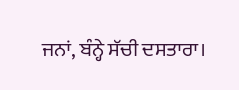ਜਨਾਂ, ਬੰਨ੍ਹੇ ਸੱਚੀ ਦਸਤਾਰਾ।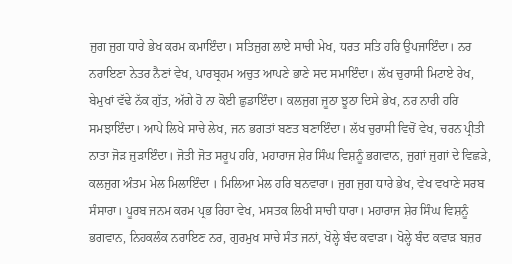ਜੁਗ ਜੁਗ ਧਾਰੇ ਭੇਖ ਕਰਮ ਕਮਾਇੰਦਾ। ਸਤਿਜੁਗ ਲਾਏ ਸਾਚੀ ਮੇਖ, ਧਰਤ ਸਤਿ ਹਰਿ ਉਪਜਾਇੰਦਾ। ਨਰ ਨਰਾਇਣਾ ਨੇਤਰ ਨੈਣਾਂ ਵੇਖ, ਪਾਰਬ੍ਰਹਮ ਅਚੁਤ ਆਪਣੇ ਭਾਣੇ ਸਦ ਸਮਾਇੰਦਾ। ਲੱਖ ਚੁਰਾਸੀ ਮਿਟਾਏ ਰੇਖ, ਬੇਮੁਖਾਂ ਵੱਢੇ ਨੱਕ ਗੁੱਤ, ਅੱਗੇ ਹੋ ਨਾ ਕੋਈ ਛੁਡਾਇੰਦਾ। ਕਲਜੁਗ ਜੂਠਾ ਝੂਠਾ ਦਿਸੇ ਭੇਖ, ਨਰ ਨਾਰੀ ਹਰਿ ਸਮਝਾਇੰਦਾ। ਆਪੇ ਲਿਖੇ ਸਾਚੇ ਲੇਖ, ਜਨ ਭਗਤਾਂ ਬਣਤ ਬਣਾਇੰਦਾ। ਲੱਖ ਚੁਰਾਸੀ ਵਿਚੋਂ ਵੇਖ, ਚਰਨ ਪ੍ਰੀਤੀ ਨਾਤਾ ਜੋੜ ਜੁੜਾਇੰਦਾ। ਜੋਤੀ ਜੋਤ ਸਰੂਪ ਹਰਿ, ਮਹਾਰਾਜ ਸ਼ੇਰ ਸਿੰਘ ਵਿਸ਼ਨੂੰ ਭਗਵਾਨ, ਜੁਗਾਂ ਜੁਗਾਂ ਦੇ ਵਿਛੜੇ, ਕਲਜੁਗ ਅੰਤਮ ਮੇਲ ਮਿਲਾਇੰਦਾ । ਮਿਲਿਆ ਮੇਲ ਹਰਿ ਬਨਵਾਰਾ। ਜੁਗ ਜੁਗ ਧਾਰੇ ਭੇਖ, ਵੇਖ ਵਖਾਣੇ ਸਰਬ ਸੰਸਾਰਾ। ਪੂਰਬ ਜਨਮ ਕਰਮ ਪ੍ਰਭ ਰਿਹਾ ਵੇਖ, ਮਸਤਕ ਲਿਖੀ ਸਾਚੀ ਧਾਰਾ। ਮਹਾਰਾਜ ਸ਼ੇਰ ਸਿੰਘ ਵਿਸ਼ਨੂੰ ਭਗਵਾਨ, ਨਿਹਕਲੰਕ ਨਰਾਇਣ ਨਰ, ਗੁਰਮੁਖ ਸਾਚੇ ਸੰਤ ਜਨਾਂ, ਖੋਲ੍ਹੇ ਬੰਦ ਕਵਾੜਾ। ਖੋਲ੍ਹੇ ਬੰਦ ਕਵਾੜ ਬਜ਼ਰ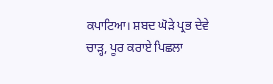ਕਪਾਟਿਆ। ਸ਼ਬਦ ਘੋੜੇ ਪ੍ਰਭ ਦੇਵੇ ਚਾੜ੍ਹ, ਪੂਰ ਕਰਾਏ ਪਿਛਲਾ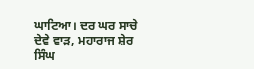ਘਾਟਿਆ। ਦਰ ਘਰ ਸਾਚੇ ਦੇਵੇ ਵਾੜ, ਮਹਾਰਾਜ ਸ਼ੇਰ ਸਿੰਘ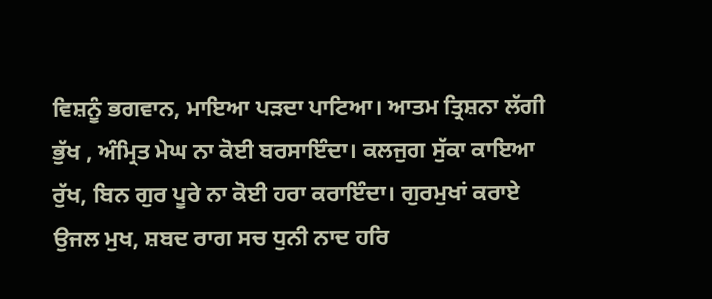ਵਿਸ਼ਨੂੰ ਭਗਵਾਨ, ਮਾਇਆ ਪੜਦਾ ਪਾਟਿਆ। ਆਤਮ ਤ੍ਰਿਸ਼ਨਾ ਲੱਗੀ ਭੁੱਖ , ਅੰਮ੍ਰਿਤ ਮੇਘ ਨਾ ਕੋਈ ਬਰਸਾਇੰਦਾ। ਕਲਜੁਗ ਸੁੱਕਾ ਕਾਇਆ ਰੁੱਖ, ਬਿਨ ਗੁਰ ਪੂਰੇ ਨਾ ਕੋਈ ਹਰਾ ਕਰਾਇੰਦਾ। ਗੁਰਮੁਖਾਂ ਕਰਾਏ ਉਜਲ ਮੁਖ, ਸ਼ਬਦ ਰਾਗ ਸਚ ਧੁਨੀ ਨਾਦ ਹਰਿ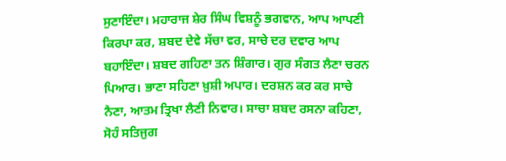ਸੁਣਾਇੰਦਾ। ਮਹਾਰਾਜ ਸ਼ੇਰ ਸਿੰਘ ਵਿਸ਼ਨੂੰ ਭਗਵਾਨ, ਆਪ ਆਪਣੀ ਕਿਰਪਾ ਕਰ, ਸ਼ਬਦ ਦੇਵੇ ਸੱਚਾ ਵਰ, ਸਾਚੇ ਦਰ ਦਵਾਰ ਆਪ ਬਹਾਇੰਦਾ। ਸ਼ਬਦ ਗਹਿਣਾ ਤਨ ਸ਼ਿੰਗਾਰ। ਗੁਰ ਸੰਗਤ ਲੈਣਾ ਚਰਨ ਪਿਆਰ। ਭਾਣਾ ਸਹਿਣਾ ਖ਼ੁਸ਼ੀ ਅਪਾਰ। ਦਰਸ਼ਨ ਕਰ ਕਰ ਸਾਚੇ ਨੈਣਾ, ਆਤਮ ਤ੍ਰਿਖਾ ਲੈਣੀ ਨਿਵਾਰ। ਸਾਚਾ ਸ਼ਬਦ ਰਸਨਾ ਕਹਿਣਾ, ਸੋਹੰ ਸਤਿਜੁਗ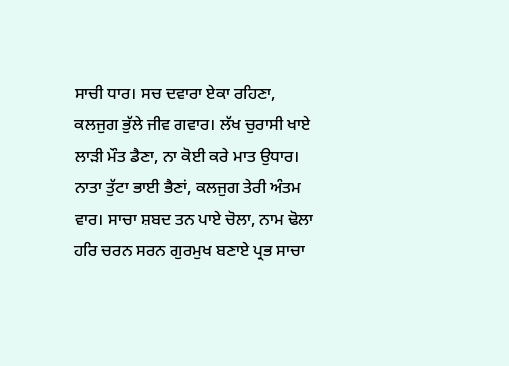ਸਾਚੀ ਧਾਰ। ਸਚ ਦਵਾਰਾ ਏਕਾ ਰਹਿਣਾ, ਕਲਜੁਗ ਭੁੱਲੇ ਜੀਵ ਗਵਾਰ। ਲੱਖ ਚੁਰਾਸੀ ਖਾਏ ਲਾੜੀ ਮੌਤ ਡੈਣਾ, ਨਾ ਕੋਈ ਕਰੇ ਮਾਤ ਉਧਾਰ। ਨਾਤਾ ਤੁੱਟਾ ਭਾਈ ਭੈਣਾਂ, ਕਲਜੁਗ ਤੇਰੀ ਅੰਤਮ ਵਾਰ। ਸਾਚਾ ਸ਼ਬਦ ਤਨ ਪਾਏ ਚੋਲਾ, ਨਾਮ ਢੋਲਾ ਹਰਿ ਚਰਨ ਸਰਨ ਗੁਰਮੁਖ ਬਣਾਏ ਪ੍ਰਭ ਸਾਚਾ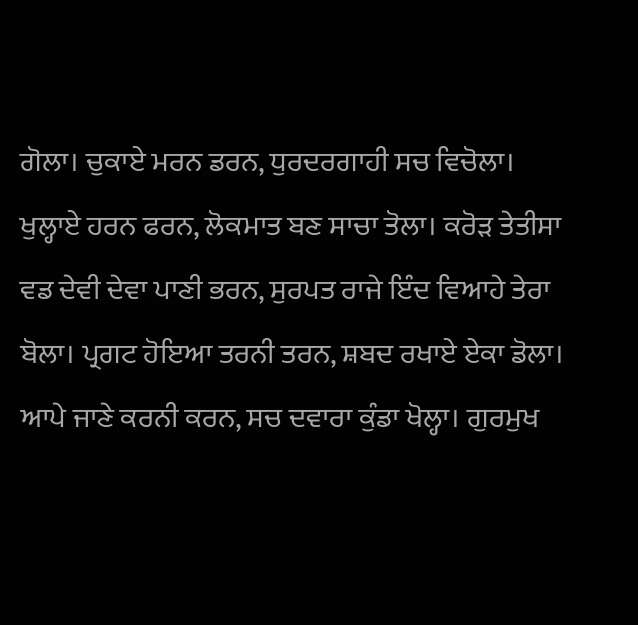ਗੋਲਾ। ਚੁਕਾਏ ਮਰਨ ਡਰਨ, ਧੁਰਦਰਗਾਹੀ ਸਚ ਵਿਚੋਲਾ। ਖੁਲ੍ਹਾਏ ਹਰਨ ਫਰਨ, ਲੋਕਮਾਤ ਬਣ ਸਾਚਾ ਤੋਲਾ। ਕਰੋੜ ਤੇਤੀਸਾ ਵਡ ਦੇਵੀ ਦੇਵਾ ਪਾਣੀ ਭਰਨ, ਸੁਰਪਤ ਰਾਜੇ ਇੰਦ ਵਿਆਹੇ ਤੇਰਾ ਬੋਲਾ। ਪ੍ਰਗਟ ਹੋਇਆ ਤਰਨੀ ਤਰਨ, ਸ਼ਬਦ ਰਖਾਏ ਏਕਾ ਡੋਲਾ। ਆਪੇ ਜਾਣੇ ਕਰਨੀ ਕਰਨ, ਸਚ ਦਵਾਰਾ ਕੁੰਡਾ ਖੋਲ੍ਹਾ। ਗੁਰਮੁਖ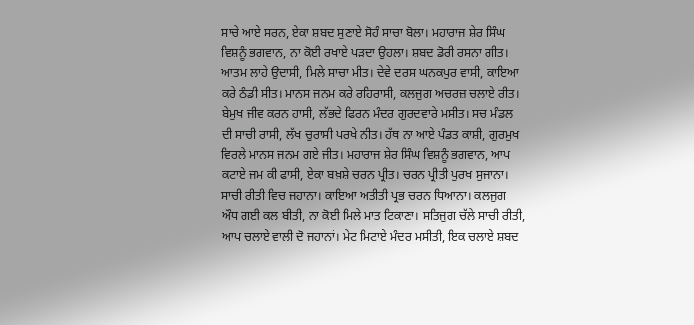ਸਾਚੇ ਆਏ ਸਰਨ, ਏਕਾ ਸ਼ਬਦ ਸੁਣਾਏ ਸੋਹੰ ਸਾਚਾ ਬੋਲਾ। ਮਹਾਰਾਜ ਸ਼ੇਰ ਸਿੰਘ ਵਿਸ਼ਨੂੰ ਭਗਵਾਨ, ਨਾ ਕੋਈ ਰਖਾਏ ਪੜਦਾ ਉਹਲਾ। ਸ਼ਬਦ ਡੋਰੀ ਰਸਨਾ ਗੀਤ। ਆਤਮ ਲਾਹੇ ਉਦਾਸੀ, ਮਿਲੇ ਸਾਚਾ ਮੀਤ। ਦੇਵੇ ਦਰਸ ਘਨਕਪੁਰ ਵਾਸੀ, ਕਾਇਆ ਕਰੇ ਠੰਡੀ ਸੀਤ। ਮਾਨਸ ਜਨਮ ਕਰੇ ਰਹਿਰਾਸੀ, ਕਲਜੁਗ ਅਚਰਜ਼ ਚਲਾਏ ਰੀਤ। ਬੇਮੁਖ ਜੀਵ ਕਰਨ ਹਾਸੀ, ਲੱਭਦੇ ਫਿਰਨ ਮੰਦਰ ਗੁਰਦਵਾਰੇ ਮਸੀਤ। ਸਚ ਮੰਡਲ ਦੀ ਸਾਚੀ ਰਾਸੀ, ਲੱਖ ਚੁਰਾਸੀ ਪਰਖੇ ਨੀਤ। ਹੱਥ ਨਾ ਆਏ ਪੰਡਤ ਕਾਸ਼ੀ, ਗੁਰਮੁਖ ਵਿਰਲੇ ਮਾਨਸ ਜਨਮ ਗਏ ਜੀਤ। ਮਹਾਰਾਜ ਸ਼ੇਰ ਸਿੰਘ ਵਿਸ਼ਨੂੰ ਭਗਵਾਨ, ਆਪ ਕਟਾਏ ਜਮ ਕੀ ਫਾਸੀ, ਏਕਾ ਬਖ਼ਸ਼ੇ ਚਰਨ ਪ੍ਰੀਤ। ਚਰਨ ਪ੍ਰੀਤੀ ਪੁਰਖ ਸੁਜਾਨਾ। ਸਾਚੀ ਰੀਤੀ ਵਿਚ ਜਹਾਨਾ। ਕਾਇਆ ਅਤੀਤੀ ਪ੍ਰਭ ਚਰਨ ਧਿਆਨਾ। ਕਲਜੁਗ ਔਧ ਗਈ ਕਲ ਬੀਤੀ, ਨਾ ਕੋਈ ਮਿਲੇ ਮਾਤ ਟਿਕਾਣਾ। ਸਤਿਜੁਗ ਚੱਲੇ ਸਾਚੀ ਰੀਤੀ, ਆਪ ਚਲਾਏ ਵਾਲੀ ਦੋ ਜਹਾਨਾਂ। ਮੇਟ ਮਿਟਾਏ ਮੰਦਰ ਮਸੀਤੀ, ਇਕ ਚਲਾਏ ਸ਼ਬਦ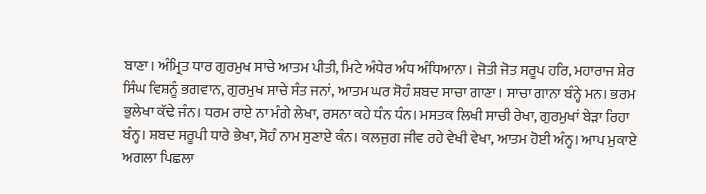ਬਾਣਾ। ਅੰਮ੍ਰਿਤ ਧਾਰ ਗੁਰਮੁਖ ਸਾਚੇ ਆਤਮ ਪੀਤੀ, ਮਿਟੇ ਅੰਧੇਰ ਅੰਧ ਅੰਧਿਆਨਾ। ਜੋਤੀ ਜੋਤ ਸਰੂਪ ਹਰਿ, ਮਹਾਰਾਜ ਸ਼ੇਰ ਸਿੰਘ ਵਿਸ਼ਨੂੰ ਭਗਵਾਨ, ਗੁਰਮੁਖ ਸਾਚੇ ਸੰਤ ਜਨਾਂ, ਆਤਮ ਘਰ ਸੋਹੰ ਸ਼ਬਦ ਸਾਚਾ ਗਾਣਾ। ਸਾਚਾ ਗਾਨਾ ਬੰਨ੍ਹੇ ਮਨ। ਭਰਮ ਭੁਲੇਖਾ ਕੱਢੇ ਜੰਨ। ਧਰਮ ਰਾਏ ਨਾ ਮੰਗੇ ਲੇਖਾ, ਰਸਨਾ ਕਹੇ ਧੰਨ ਧੰਨ। ਮਸਤਕ ਲਿਖੀ ਸਾਚੀ ਰੇਖਾ, ਗੁਰਮੁਖਾਂ ਬੇੜਾ ਰਿਹਾ ਬੰਨ੍ਹ। ਸ਼ਬਦ ਸਰੂਪੀ ਧਾਰੇ ਭੇਖਾ, ਸੋਹੰ ਨਾਮ ਸੁਣਾਏ ਕੰਨ। ਕਲਜੁਗ ਜੀਵ ਰਹੇ ਵੇਖੀ ਵੇਖਾ, ਆਤਮ ਹੋਈ ਅੰਨ੍ਹ। ਆਪ ਮੁਕਾਏ ਅਗਲਾ ਪਿਛਲਾ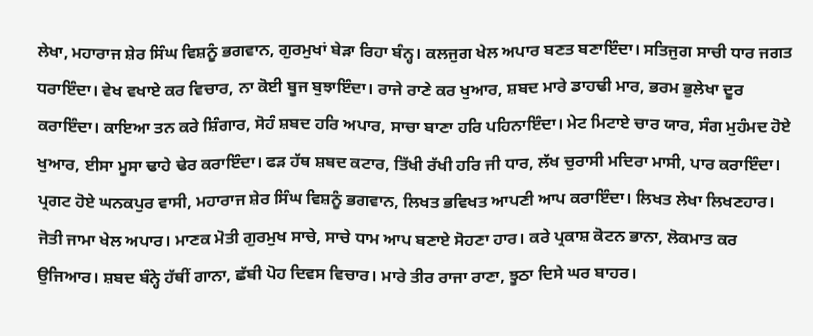ਲੇਖਾ, ਮਹਾਰਾਜ ਸ਼ੇਰ ਸਿੰਘ ਵਿਸ਼ਨੂੰ ਭਗਵਾਨ, ਗੁਰਮੁਖਾਂ ਬੇੜਾ ਰਿਹਾ ਬੰਨ੍ਹ। ਕਲਜੁਗ ਖੇਲ ਅਪਾਰ ਬਣਤ ਬਣਾਇੰਦਾ। ਸਤਿਜੁਗ ਸਾਚੀ ਧਾਰ ਜਗਤ ਧਰਾਇੰਦਾ। ਵੇਖ ਵਖਾਏ ਕਰ ਵਿਚਾਰ, ਨਾ ਕੋਈ ਬੂਜ ਬੁਝਾਇੰਦਾ। ਰਾਜੇ ਰਾਣੇ ਕਰ ਖੁਆਰ, ਸ਼ਬਦ ਮਾਰੇ ਡਾਹਢੀ ਮਾਰ, ਭਰਮ ਭੁਲੇਖਾ ਦੂਰ ਕਰਾਇੰਦਾ। ਕਾਇਆ ਤਨ ਕਰੇ ਸ਼ਿੰਗਾਰ, ਸੋਹੰ ਸ਼ਬਦ ਹਰਿ ਅਪਾਰ, ਸਾਚਾ ਬਾਣਾ ਹਰਿ ਪਹਿਨਾਇੰਦਾ। ਮੇਟ ਮਿਟਾਏ ਚਾਰ ਯਾਰ, ਸੰਗ ਮੁਹੰਮਦ ਹੋਏ ਖੁਆਰ, ਈਸਾ ਮੂਸਾ ਢਾਹੇ ਢੇਰ ਕਰਾਇੰਦਾ। ਫੜ ਹੱਥ ਸ਼ਬਦ ਕਟਾਰ, ਤਿੱਖੀ ਰੱਖੀ ਹਰਿ ਜੀ ਧਾਰ, ਲੱਖ ਚੁਰਾਸੀ ਮਦਿਰਾ ਮਾਸੀ, ਪਾਰ ਕਰਾਇੰਦਾ। ਪ੍ਰਗਟ ਹੋਏ ਘਨਕਪੁਰ ਵਾਸੀ, ਮਹਾਰਾਜ ਸ਼ੇਰ ਸਿੰਘ ਵਿਸ਼ਨੂੰ ਭਗਵਾਨ, ਲਿਖਤ ਭਵਿਖਤ ਆਪਣੀ ਆਪ ਕਰਾਇੰਦਾ। ਲਿਖਤ ਲੇਖਾ ਲਿਖਣਹਾਰ। ਜੋਤੀ ਜਾਮਾ ਖੇਲ ਅਪਾਰ। ਮਾਣਕ ਮੋਤੀ ਗੁਰਮੁਖ ਸਾਚੇ, ਸਾਚੇ ਧਾਮ ਆਪ ਬਣਾਏ ਸੋਹਣਾ ਹਾਰ। ਕਰੇ ਪ੍ਰਕਾਸ਼ ਕੋਟਨ ਭਾਨਾ, ਲੋਕਮਾਤ ਕਰ ਉਜਿਆਰ। ਸ਼ਬਦ ਬੰਨ੍ਹੇ ਹੱਥੀਂ ਗਾਨਾ, ਛੱਬੀ ਪੋਹ ਦਿਵਸ ਵਿਚਾਰ। ਮਾਰੇ ਤੀਰ ਰਾਜਾ ਰਾਣਾ, ਝੂਠਾ ਦਿਸੇ ਘਰ ਬਾਹਰ।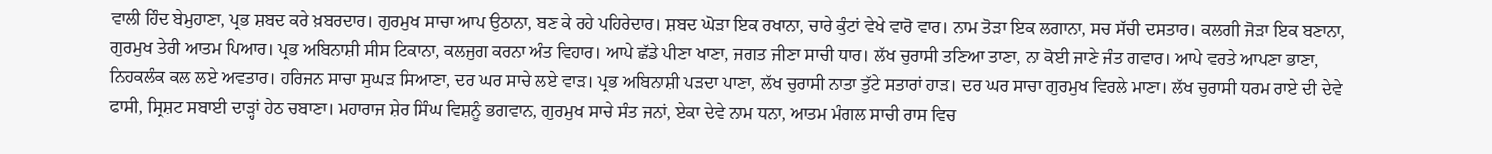ਵਾਲੀ ਹਿੰਦ ਬੇਮੁਹਾਣਾ, ਪ੍ਰਭ ਸ਼ਬਦ ਕਰੇ ਖ਼ਬਰਦਾਰ। ਗੁਰਮੁਖ ਸਾਚਾ ਆਪ ਉਠਾਨਾ, ਬਣ ਕੇ ਰਹੇ ਪਹਿਰੇਦਾਰ। ਸ਼ਬਦ ਘੋੜਾ ਇਕ ਰਖਾਨਾ, ਚਾਰੇ ਕੁੰਟਾਂ ਵੇਖੇ ਵਾਰੋ ਵਾਰ। ਨਾਮ ਤੋੜਾ ਇਕ ਲਗਾਨਾ, ਸਚ ਸੱਚੀ ਦਸਤਾਰ। ਕਲਗੀ ਜੋੜਾ ਇਕ ਬਣਾਨਾ, ਗੁਰਮੁਖ ਤੇਰੀ ਆਤਮ ਪਿਆਰ। ਪ੍ਰਭ ਅਬਿਨਾਸ਼ੀ ਸੀਸ ਟਿਕਾਨਾ, ਕਲਜੁਗ ਕਰਨਾ ਅੰਤ ਵਿਹਾਰ। ਆਪੇ ਛੱਡੇ ਪੀਣਾ ਖਾਣਾ, ਜਗਤ ਜੀਣਾ ਸਾਚੀ ਧਾਰ। ਲੱਖ ਚੁਰਾਸੀ ਤਣਿਆ ਤਾਣਾ, ਨਾ ਕੋਈ ਜਾਣੇ ਜੰਤ ਗਵਾਰ। ਆਪੇ ਵਰਤੇ ਆਪਣਾ ਭਾਣਾ, ਨਿਹਕਲੰਕ ਕਲ ਲਏ ਅਵਤਾਰ। ਹਰਿਜਨ ਸਾਚਾ ਸੁਘੜ ਸਿਆਣਾ, ਦਰ ਘਰ ਸਾਚੇ ਲਏ ਵਾੜ। ਪ੍ਰਭ ਅਬਿਨਾਸ਼ੀ ਪੜਦਾ ਪਾਣਾ, ਲੱਖ ਚੁਰਾਸੀ ਨਾਤਾ ਤੁੱਟੇ ਸਤਾਰਾਂ ਹਾੜ। ਦਰ ਘਰ ਸਾਚਾ ਗੁਰਮੁਖ ਵਿਰਲੇ ਮਾਣਾ। ਲੱਖ ਚੁਰਾਸੀ ਧਰਮ ਰਾਏ ਦੀ ਦੇਵੇ ਫਾਸੀ, ਸ੍ਰਿਸ਼ਟ ਸਬਾਈ ਦਾੜ੍ਹਾਂ ਹੇਠ ਚਬਾਣਾ। ਮਹਾਰਾਜ ਸ਼ੇਰ ਸਿੰਘ ਵਿਸ਼ਨੂੰ ਭਗਵਾਨ, ਗੁਰਮੁਖ ਸਾਚੇ ਸੰਤ ਜਨਾਂ, ਏਕਾ ਦੇਵੇ ਨਾਮ ਧਨਾ, ਆਤਮ ਮੰਗਲ ਸਾਚੀ ਰਾਸ ਵਿਚ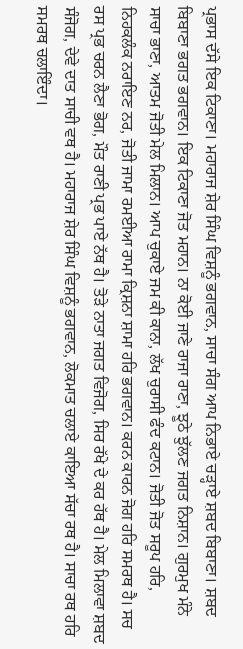ਪ੍ਰਭਾਸ ਦੱਸੇ ਇਕ ਟਿਕਾਣਾ। ਮਹਾਰਾਜ ਸ਼ੇਰ ਸਿੰਘ ਵਿਸ਼ਨੂੰ ਭਗਵਾਨ, ਸਾਚਾ ਸੰਗ ਆਪ ਨਿਭਾਏ ਚੜ੍ਹਾਏ ਸ਼ਬਦ ਬਿਬਾਣਾ। ਸ਼ਬਦ ਬਿਬਾਣਾ ਭਗਤ ਭਗਵਾਨ। ਇਕ ਟਿਕਾਣਾ ਜੋਤ ਮਹਾਨ। ਨਾ ਕੋਈ ਜਾਣੇ ਰਾਜਾ ਰਾਣਾ, ਝੂਠੇ ਝੁੱਲਣ ਜਗਤ ਨਿਸ਼ਾਨ। ਗੁਰਮੁਖ ਮੰਨੇ ਸਾਚਾ ਭਾਣਾ, ਆਤਮ ਜੋਤੀ ਮੇਲ ਮਿਲਾਨ। ਆਪ ਚੁਕਾਏ ਜਮ ਕੀ ਕਾਨਾ, ਲੱਖ ਚੁਰਾਸੀ ਫੰਦ ਕਟਾਨ। ਜੋਤੀ ਜੋਤ ਸਰੂਪ ਹਰਿ, ਨਿਹਕਲੰਕ ਨਰਾਇਣ ਨਰ, ਜੋਤੀ ਜਾਮਾ ਰਮਈਆ ਰਾਮਾ ਕ੍ਰਿਸ਼ਨਾ ਸ਼ਾਮਾ ਹਰਿ ਭਗਵਾਨ। ਕਰਨ ਕਾਰਨ ਜੋਗ ਹਰਿ ਸਮਰਥ ਹੈ। ਸਚ ਰਸ ਪ੍ਰਭ ਚਰਨ ਲੈਣਾ ਭੋਗ, ਮੌਤ ਰਾਣੀ ਪ੍ਰਭ ਪਾਏ ਨੱਥ ਹੈ। ਤੋੜੇ ਨਾਤਾ ਜਗਤ ਵਿਜੋਗ, ਸਿਰ ਰੱਖੇ ਦੇ ਕਰ ਹੱਥ ਹੈ। ਮੇਲ ਮਿਲਾਵਾ ਸ਼ਬਦ ਸੰਜੋਗ, ਦੇਵੇ ਦਾਤ ਸਾਚੀ ਵਥ ਹੈ। ਮਹਾਰਾਜ ਸ਼ੇਰ ਸਿੰਘ ਵਿਸ਼ਨੂੰ ਭਗਵਾਨ, ਲੋਕਮਾਤ ਚਲਾਏ ਕਾਇਆ ਸੱਚਾ ਰਥ ਹੈ। ਸਾਚਾ ਰਥ ਹਰਿ ਸਮਰਥ ਚਲਾਇੰਦਾ।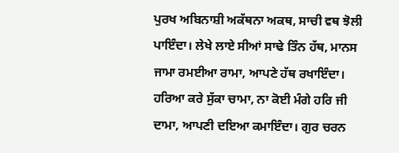ਪੁਰਖ ਅਬਿਨਾਸ਼ੀ ਅਕੱਥਨਾ ਅਕਥ, ਸਾਚੀ ਵਥ ਝੋਲੀ ਪਾਇੰਦਾ। ਲੇਖੇ ਲਾਏ ਸੀਆਂ ਸਾਢੇ ਤਿੰਨ ਹੱਥ, ਮਾਨਸ ਜਾਮਾ ਰਮਈਆ ਰਾਮਾ, ਆਪਣੇ ਹੱਥ ਰਖਾਇੰਦਾ। ਹਰਿਆ ਕਰੇ ਸੁੱਕਾ ਚਾਮਾ, ਨਾ ਕੋਈ ਮੰਗੇ ਹਰਿ ਜੀ ਦਾਮਾ, ਆਪਣੀ ਦਇਆ ਕਮਾਇੰਦਾ। ਗੁਰ ਚਰਨ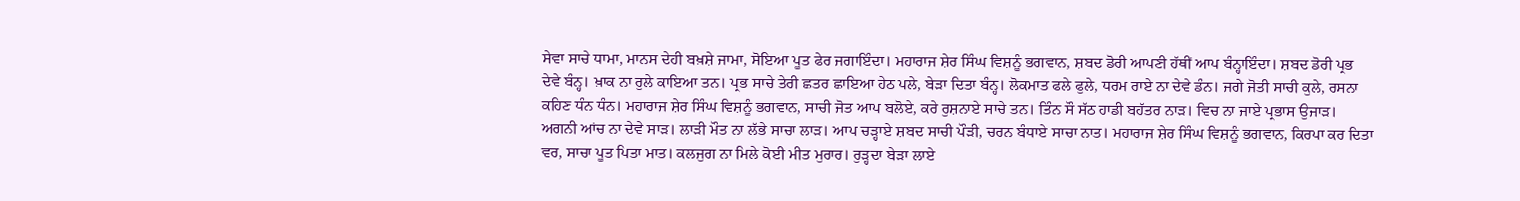ਸੇਵਾ ਸਾਚੇ ਧਾਮਾ, ਮਾਨਸ ਦੇਹੀ ਬਖ਼ਸ਼ੇ ਜਾਮਾ, ਸੋਇਆ ਪੂਤ ਫੇਰ ਜਗਾਇੰਦਾ। ਮਹਾਰਾਜ ਸ਼ੇਰ ਸਿੰਘ ਵਿਸ਼ਨੂੰ ਭਗਵਾਨ, ਸ਼ਬਦ ਡੋਰੀ ਆਪਣੀ ਹੱਥੀਂ ਆਪ ਬੰਨ੍ਹਾਇੰਦਾ। ਸ਼ਬਦ ਡੋਰੀ ਪ੍ਰਭ ਦੇਵੇ ਬੰਨ੍ਹ। ਖ਼ਾਕ ਨਾ ਰੁਲੇ ਕਾਇਆ ਤਨ। ਪ੍ਰਭ ਸਾਚੇ ਤੇਰੀ ਛਤਰ ਛਾਇਆ ਹੇਠ ਪਲੇ, ਬੇੜਾ ਦਿਤਾ ਬੰਨ੍ਹ। ਲੋਕਮਾਤ ਫਲੇ ਫੁਲੇ, ਧਰਮ ਰਾਏ ਨਾ ਦੇਵੇ ਡੰਨ। ਜਗੇ ਜੋਤੀ ਸਾਚੀ ਕੁਲੇ, ਰਸਨਾ ਕਹਿਣ ਧੰਨ ਧੰਨ। ਮਹਾਰਾਜ ਸ਼ੇਰ ਸਿੰਘ ਵਿਸ਼ਨੂੰ ਭਗਵਾਨ, ਸਾਚੀ ਜੋਤ ਆਪ ਬਲੋਏ, ਕਰੇ ਰੁਸ਼ਨਾਏ ਸਾਚੇ ਤਨ। ਤਿੰਨ ਸੌ ਸੱਠ ਹਾਡੀ ਬਹੱਤਰ ਨਾੜ। ਵਿਚ ਨਾ ਜਾਏ ਪ੍ਰਭਾਸ ਉਜਾੜ। ਅਗਨੀ ਆਂਚ ਨਾ ਦੇਵੇ ਸਾੜ। ਲਾੜੀ ਮੌਤ ਨਾ ਲੱਭੇ ਸਾਚਾ ਲਾੜ। ਆਪ ਚੜ੍ਹਾਏ ਸ਼ਬਦ ਸਾਚੀ ਪੌੜੀ, ਚਰਨ ਬੰਧਾਏ ਸਾਚਾ ਨਾਤ। ਮਹਾਰਾਜ ਸ਼ੇਰ ਸਿੰਘ ਵਿਸ਼ਨੂੰ ਭਗਵਾਨ, ਕਿਰਪਾ ਕਰ ਦਿਤਾ ਵਰ, ਸਾਚਾ ਪੂਤ ਪਿਤਾ ਮਾਤ। ਕਲਜੁਗ ਨਾ ਮਿਲੇ ਕੋਈ ਮੀਤ ਮੁਰਾਰ। ਰੁੜ੍ਹਦਾ ਬੇੜਾ ਲਾਏ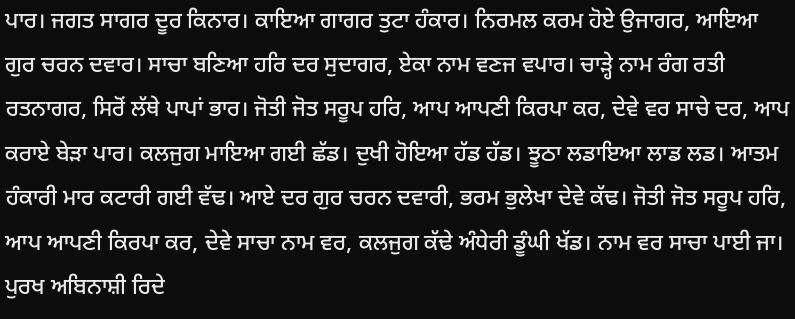ਪਾਰ। ਜਗਤ ਸਾਗਰ ਦੂਰ ਕਿਨਾਰ। ਕਾਇਆ ਗਾਗਰ ਤੁਟਾ ਹੰਕਾਰ। ਨਿਰਮਲ ਕਰਮ ਹੋਏ ਉਜਾਗਰ, ਆਇਆ ਗੁਰ ਚਰਨ ਦਵਾਰ। ਸਾਚਾ ਬਣਿਆ ਹਰਿ ਦਰ ਸੁਦਾਗਰ, ਏਕਾ ਨਾਮ ਵਣਜ ਵਪਾਰ। ਚਾੜ੍ਹੇ ਨਾਮ ਰੰਗ ਰਤੀ ਰਤਨਾਗਰ, ਸਿਰੋਂ ਲੱਥੇ ਪਾਪਾਂ ਭਾਰ। ਜੋਤੀ ਜੋਤ ਸਰੂਪ ਹਰਿ, ਆਪ ਆਪਣੀ ਕਿਰਪਾ ਕਰ, ਦੇਵੇ ਵਰ ਸਾਚੇ ਦਰ, ਆਪ ਕਰਾਏ ਬੇੜਾ ਪਾਰ। ਕਲਜੁਗ ਮਾਇਆ ਗਈ ਛੱਡ। ਦੁਖੀ ਹੋਇਆ ਹੱਡ ਹੱਡ। ਝੂਠਾ ਲਡਾਇਆ ਲਾਡ ਲਡ। ਆਤਮ ਹੰਕਾਰੀ ਮਾਰ ਕਟਾਰੀ ਗਈ ਵੱਢ। ਆਏ ਦਰ ਗੁਰ ਚਰਨ ਦਵਾਰੀ, ਭਰਮ ਭੁਲੇਖਾ ਦੇਵੇ ਕੱਢ। ਜੋਤੀ ਜੋਤ ਸਰੂਪ ਹਰਿ, ਆਪ ਆਪਣੀ ਕਿਰਪਾ ਕਰ, ਦੇਵੇ ਸਾਚਾ ਨਾਮ ਵਰ, ਕਲਜੁਗ ਕੱਢੇ ਅੰਧੇਰੀ ਡੂੰਘੀ ਖੱਡ। ਨਾਮ ਵਰ ਸਾਚਾ ਪਾਈ ਜਾ। ਪੁਰਖ ਅਬਿਨਾਸ਼ੀ ਰਿਦੇ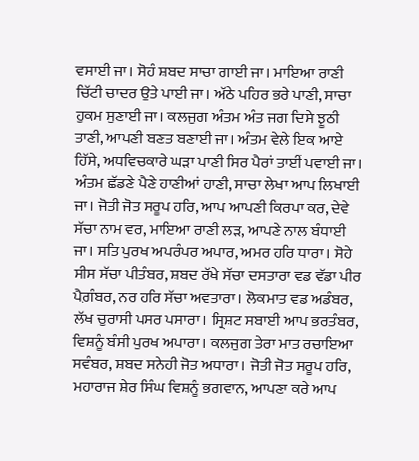ਵਸਾਈ ਜਾ। ਸੋਹੰ ਸ਼ਬਦ ਸਾਚਾ ਗਾਈ ਜਾ। ਮਾਇਆ ਰਾਣੀ ਚਿੱਟੀ ਚਾਦਰ ਉਤੇ ਪਾਈ ਜਾ। ਅੱਠੇ ਪਹਿਰ ਭਰੇ ਪਾਣੀ, ਸਾਚਾ ਹੁਕਮ ਸੁਣਾਈ ਜਾ। ਕਲਜੁਗ ਅੰਤਮ ਅੰਤ ਜਗ ਦਿਸੇ ਝੂਠੀ ਤਾਣੀ, ਆਪਣੀ ਬਣਤ ਬਣਾਈ ਜਾ। ਅੰਤਮ ਵੇਲੇ ਇਕ ਆਏ ਹਿੱਸੇ, ਅਧਵਿਚਕਾਰੇ ਘੜਾ ਪਾਣੀ ਸਿਰ ਪੈਰਾਂ ਤਾਈਂ ਪਵਾਈ ਜਾ। ਅੰਤਮ ਛੱਡਣੇ ਪੈਣੇ ਹਾਣੀਆਂ ਹਾਣੀ, ਸਾਚਾ ਲੇਖਾ ਆਪ ਲਿਖਾਈ ਜਾ। ਜੋਤੀ ਜੋਤ ਸਰੂਪ ਹਰਿ, ਆਪ ਆਪਣੀ ਕਿਰਪਾ ਕਰ, ਦੇਵੇ ਸੱਚਾ ਨਾਮ ਵਰ, ਮਾਇਆ ਰਾਣੀ ਲੜ, ਆਪਣੇ ਨਾਲ ਬੰਧਾਈ ਜਾ। ਸਤਿ ਪੁਰਖ ਅਪਰੰਪਰ ਅਪਾਰ, ਅਮਰ ਹਰਿ ਧਾਰਾ। ਸੋਹੇ ਸੀਸ ਸੱਚਾ ਪੀਤੰਬਰ, ਸ਼ਬਦ ਰੱਖੇ ਸੱਚਾ ਦਸਤਾਰਾ ਵਡ ਵੱਡਾ ਪੀਰ ਪੈਗ਼ੰਬਰ, ਨਰ ਹਰਿ ਸੱਚਾ ਅਵਤਾਰਾ। ਲੋਕਮਾਤ ਵਡ ਅਡੰਬਰ, ਲੱਖ ਚੁਰਾਸੀ ਪਸਰ ਪਸਾਰਾ। ਸ੍ਰਿਸ਼ਟ ਸਬਾਈ ਆਪ ਭਰਤੰਬਰ, ਵਿਸ਼ਨੂੰ ਬੰਸੀ ਪੁਰਖ ਅਪਾਰਾ। ਕਲਜੁਗ ਤੇਰਾ ਮਾਤ ਰਚਾਇਆ ਸਵੰਬਰ, ਸ਼ਬਦ ਸਨੇਹੀ ਜੋਤ ਅਧਾਰਾ। ਜੋਤੀ ਜੋਤ ਸਰੂਪ ਹਰਿ, ਮਹਾਰਾਜ ਸ਼ੇਰ ਸਿੰਘ ਵਿਸ਼ਨੂੰ ਭਗਵਾਨ, ਆਪਣਾ ਕਰੇ ਆਪ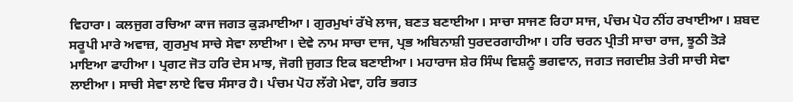ਵਿਹਾਰਾ। ਕਲਜੁਗ ਰਚਿਆ ਕਾਜ ਜਗਤ ਕੁੜਮਾਈਆ। ਗੁਰਮੁਖਾਂ ਰੱਖੇ ਲਾਜ, ਬਣਤ ਬਣਾਈਆ। ਸਾਚਾ ਸਾਜਣ ਰਿਹਾ ਸਾਜ, ਪੰਚਮ ਪੋਹ ਨੀਂਹ ਰਖਾਈਆ। ਸ਼ਬਦ ਸਰੂਪੀ ਮਾਰੇ ਅਵਾਜ਼, ਗੁਰਮੁਖ ਸਾਚੇ ਸੇਵਾ ਲਾਈਆ। ਦੇਵੇ ਨਾਮ ਸਾਚਾ ਦਾਜ, ਪ੍ਰਭ ਅਬਿਨਾਸ਼ੀ ਧੁਰਦਰਗਾਹੀਆ। ਹਰਿ ਚਰਨ ਪ੍ਰੀਤੀ ਸਾਚਾ ਰਾਜ, ਝੂਠੀ ਤੋੜੇ ਮਾਇਆ ਫਾਹੀਆ। ਪ੍ਰਗਟ ਜੋਤ ਹਰਿ ਦੇਸ ਮਾਝ, ਜੋਗੀ ਜੁਗਤ ਇਕ ਬਣਾਈਆ। ਮਹਾਰਾਜ ਸ਼ੇਰ ਸਿੰਘ ਵਿਸ਼ਨੂੰ ਭਗਵਾਨ, ਜਗਤ ਜਗਦੀਸ਼ ਤੇਰੀ ਸਾਚੀ ਸੇਵਾ ਲਾਈਆ। ਸਾਚੀ ਸੇਵਾ ਲਾਏ ਵਿਚ ਸੰਸਾਰ ਹੈ। ਪੰਚਮ ਪੋਹ ਲੱਗੇ ਮੇਵਾ, ਹਰਿ ਭਗਤ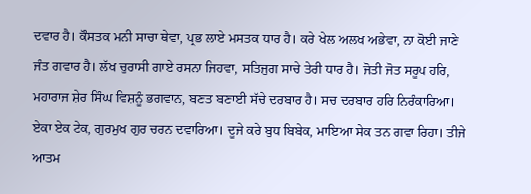ਦਵਾਰ ਹੈ। ਕੌਸਤਕ ਮਨੀ ਸਾਚਾ ਥੇਵਾ, ਪ੍ਰਭ ਲਾਏ ਮਸਤਕ ਧਾਰ ਹੈ। ਕਰੇ ਖੇਲ ਅਲਖ ਅਭੇਵਾ, ਨਾ ਕੋਈ ਜਾਣੇ ਜੰਤ ਗਵਾਰ ਹੈ। ਲੱਖ ਚੁਰਾਸੀ ਗਾਏ ਰਸਨਾ ਜਿਹਵਾ, ਸਤਿਜੁਗ ਸਾਚੇ ਤੇਰੀ ਧਾਰ ਹੈ। ਜੋਤੀ ਜੋਤ ਸਰੂਪ ਹਰਿ, ਮਹਾਰਾਜ ਸ਼ੇਰ ਸਿੰਘ ਵਿਸ਼ਨੂੰ ਭਗਵਾਨ, ਬਣਤ ਬਣਾਈ ਸੱਚੇ ਦਰਬਾਰ ਹੈ। ਸਚ ਦਰਬਾਰ ਹਰਿ ਨਿਰੰਕਾਰਿਆ। ਏਕਾ ਏਕ ਟੇਕ, ਗੁਰਮੁਖ ਗੁਰ ਚਰਨ ਦਵਾਰਿਆ। ਦੂਜੇ ਕਰੇ ਬੁਧ ਬਿਬੇਕ, ਮਾਇਆ ਸੇਕ ਤਨ ਗਵਾ ਰਿਹਾ। ਤੀਜੇ ਆਤਮ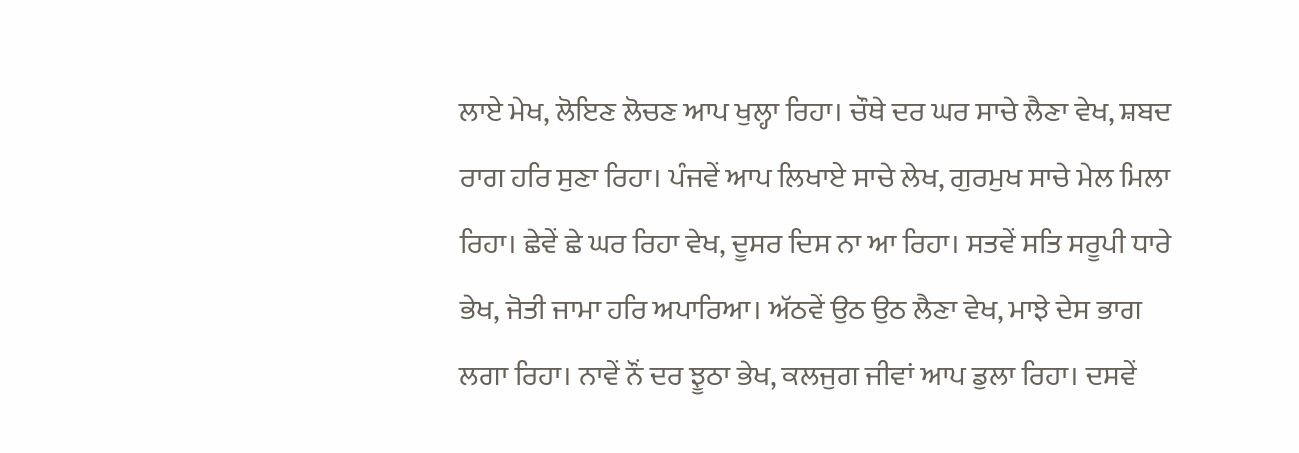ਲਾਏ ਮੇਖ, ਲੋਇਣ ਲੋਚਣ ਆਪ ਖੁਲ੍ਹਾ ਰਿਹਾ। ਚੌਥੇ ਦਰ ਘਰ ਸਾਚੇ ਲੈਣਾ ਵੇਖ, ਸ਼ਬਦ ਰਾਗ ਹਰਿ ਸੁਣਾ ਰਿਹਾ। ਪੰਜਵੇਂ ਆਪ ਲਿਖਾਏ ਸਾਚੇ ਲੇਖ, ਗੁਰਮੁਖ ਸਾਚੇ ਮੇਲ ਮਿਲਾ ਰਿਹਾ। ਛੇਵੇਂ ਛੇ ਘਰ ਰਿਹਾ ਵੇਖ, ਦੂਸਰ ਦਿਸ ਨਾ ਆ ਰਿਹਾ। ਸਤਵੇਂ ਸਤਿ ਸਰੂਪੀ ਧਾਰੇ ਭੇਖ, ਜੋਤੀ ਜਾਮਾ ਹਰਿ ਅਪਾਰਿਆ। ਅੱਠਵੇਂ ਉਠ ਉਠ ਲੈਣਾ ਵੇਖ, ਮਾਝੇ ਦੇਸ ਭਾਗ ਲਗਾ ਰਿਹਾ। ਨਾਵੇਂ ਨੌਂ ਦਰ ਝੂਠਾ ਭੇਖ, ਕਲਜੁਗ ਜੀਵਾਂ ਆਪ ਡੁਲਾ ਰਿਹਾ। ਦਸਵੇਂ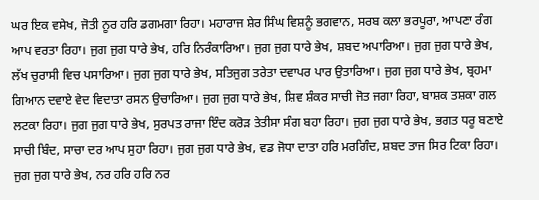ਘਰ ਇਕ ਵਸੇਖ, ਜੋਤੀ ਨੂਰ ਹਰਿ ਡਗਮਗਾ ਰਿਹਾ। ਮਹਾਰਾਜ ਸ਼ੇਰ ਸਿੰਘ ਵਿਸ਼ਨੂੰ ਭਗਵਾਨ, ਸਰਬ ਕਲਾ ਭਰਪੂਰਾ, ਆਪਣਾ ਰੰਗ ਆਪ ਵਰਤਾ ਰਿਹਾ। ਜੁਗ ਜੁਗ ਧਾਰੇ ਭੇਖ, ਹਰਿ ਨਿਰੰਕਾਰਿਆ। ਜੁਗ ਜੁਗ ਧਾਰੇ ਭੇਖ, ਸ਼ਬਦ ਅਪਾਰਿਆ। ਜੁਗ ਜੁਗ ਧਾਰੇ ਭੇਖ, ਲੱਖ ਚੁਰਾਸੀ ਵਿਚ ਪਸਾਰਿਆ। ਜੁਗ ਜੁਗ ਧਾਰੇ ਭੇਖ, ਸਤਿਜੁਗ ਤਰੇਤਾ ਦਵਾਪਰ ਪਾਰ ਉਤਾਰਿਆ। ਜੁਗ ਜੁਗ ਧਾਰੇ ਭੇਖ, ਬ੍ਰਹਮਾ ਗਿਆਨ ਦਵਾਏ ਵੇਦ ਵਿਦਾਤਾ ਰਸਨ ਉਚਾਰਿਆ। ਜੁਗ ਜੁਗ ਧਾਰੇ ਭੇਖ, ਸ਼ਿਵ ਸ਼ੰਕਰ ਸਾਚੀ ਜੋਤ ਜਗਾ ਰਿਹਾ, ਬਾਸ਼ਕ ਤਸ਼ਕਾ ਗਲ ਲਟਕਾ ਰਿਹਾ। ਜੁਗ ਜੁਗ ਧਾਰੇ ਭੇਖ, ਸੁਰਪਤ ਰਾਜਾ ਇੰਦ ਕਰੋੜ ਤੇਤੀਸਾ ਸੰਗ ਬਹਾ ਰਿਹਾ। ਜੁਗ ਜੁਗ ਧਾਰੇ ਭੇਖ, ਭਗਤ ਧਰੂ ਬਣਾਏ ਸਾਚੀ ਬਿੰਦ, ਸਾਚਾ ਦਰ ਆਪ ਸੁਹਾ ਰਿਹਾ। ਜੁਗ ਜੁਗ ਧਾਰੇ ਭੇਖ, ਵਡ ਜੋਧਾ ਦਾਤਾ ਹਰਿ ਮਰਗਿੰਦ, ਸ਼ਬਦ ਤਾਜ ਸਿਰ ਟਿਕਾ ਰਿਹਾ। ਜੁਗ ਜੁਗ ਧਾਰੇ ਭੇਖ, ਨਰ ਹਰਿ ਹਰਿ ਨਰ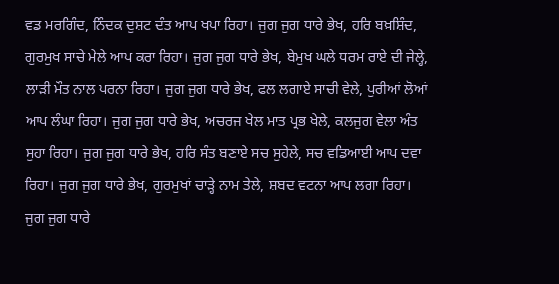ਵਡ ਮਰਗਿੰਦ, ਨਿੰਦਕ ਦੁਸ਼ਟ ਦੰਤ ਆਪ ਖਪਾ ਰਿਹਾ। ਜੁਗ ਜੁਗ ਧਾਰੇ ਭੇਖ, ਹਰਿ ਬਖ਼ਸ਼ਿੰਦ, ਗੁਰਮੁਖ ਸਾਚੇ ਮੇਲੇ ਆਪ ਕਰਾ ਰਿਹਾ। ਜੁਗ ਜੁਗ ਧਾਰੇ ਭੇਖ, ਬੇਮੁਖ ਘਲੇ ਧਰਮ ਰਾਏ ਦੀ ਜੇਲ੍ਹੇ, ਲਾੜੀ ਮੌਤ ਨਾਲ ਪਰਨਾ ਰਿਹਾ। ਜੁਗ ਜੁਗ ਧਾਰੇ ਭੇਖ, ਫਲ ਲਗਾਏ ਸਾਚੀ ਵੇਲੇ, ਪੁਰੀਆਂ ਲੋਆਂ ਆਪ ਲੰਘਾ ਰਿਹਾ। ਜੁਗ ਜੁਗ ਧਾਰੇ ਭੇਖ, ਅਚਰਜ ਖੇਲ ਮਾਤ ਪ੍ਰਭ ਖੇਲੇ, ਕਲਜੁਗ ਵੇਲਾ ਅੰਤ ਸੁਹਾ ਰਿਹਾ। ਜੁਗ ਜੁਗ ਧਾਰੇ ਭੇਖ, ਹਰਿ ਸੰਤ ਬਣਾਏ ਸਚ ਸੁਹੇਲੇ, ਸਚ ਵਡਿਆਈ ਆਪ ਦਵਾ ਰਿਹਾ। ਜੁਗ ਜੁਗ ਧਾਰੇ ਭੇਖ, ਗੁਰਮੁਖਾਂ ਚਾੜ੍ਹੇ ਨਾਮ ਤੇਲੇ, ਸ਼ਬਦ ਵਟਨਾ ਆਪ ਲਗਾ ਰਿਹਾ। ਜੁਗ ਜੁਗ ਧਾਰੇ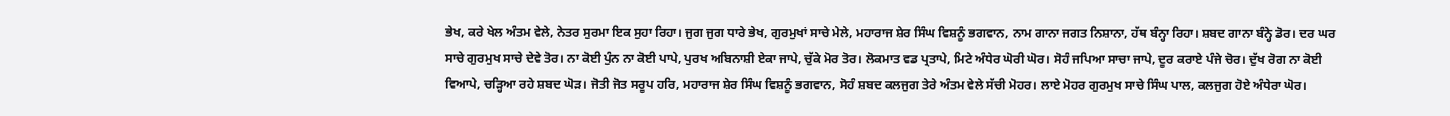ਭੇਖ, ਕਰੇ ਖੇਲ ਅੰਤਮ ਵੇਲੇ, ਨੇਤਰ ਸੁਰਮਾ ਇਕ ਸੁਹਾ ਰਿਹਾ। ਜੁਗ ਜੁਗ ਧਾਰੇ ਭੇਖ, ਗੁਰਮੁਖਾਂ ਸਾਚੇ ਮੇਲੇ, ਮਹਾਰਾਜ ਸ਼ੇਰ ਸਿੰਘ ਵਿਸ਼ਨੂੰ ਭਗਵਾਨ, ਨਾਮ ਗਾਨਾ ਜਗਤ ਨਿਸ਼ਾਨਾ, ਹੱਥ ਬੰਨ੍ਹਾ ਰਿਹਾ। ਸ਼ਬਦ ਗਾਨਾ ਬੰਨ੍ਹੇ ਡੋਰ। ਦਰ ਘਰ ਸਾਚੇ ਗੁਰਮੁਖ ਸਾਚੇ ਦੇਵੇ ਤੋਰ। ਨਾ ਕੋਈ ਪੁੰਨ ਨਾ ਕੋਈ ਪਾਪੇ, ਪੁਰਖ ਅਬਿਨਾਸ਼ੀ ਏਕਾ ਜਾਪੇ, ਚੁੱਕੇ ਮੋਰ ਤੋਰ। ਲੋਕਮਾਤ ਵਡ ਪ੍ਰਤਾਪੇ, ਮਿਟੇ ਅੰਧੇਰ ਘੋਰੀ ਘੋਰ। ਸੋਹੰ ਜਪਿਆ ਸਾਚਾ ਜਾਪੇ, ਦੂਰ ਕਰਾਏ ਪੰਜੇ ਚੋਰ। ਦੁੱਖ ਰੋਗ ਨਾ ਕੋਈ ਵਿਆਪੇ, ਚੜ੍ਹਿਆ ਰਹੇ ਸ਼ਬਦ ਘੋੜ। ਜੋਤੀ ਜੋਤ ਸਰੂਪ ਹਰਿ, ਮਹਾਰਾਜ ਸ਼ੇਰ ਸਿੰਘ ਵਿਸ਼ਨੂੰ ਭਗਵਾਨ, ਸੋਹੰ ਸ਼ਬਦ ਕਲਜੁਗ ਤੇਰੇ ਅੰਤਮ ਵੇਲੇ ਸੱਚੀ ਮੋਹਰ। ਲਾਏ ਮੋਹਰ ਗੁਰਮੁਖ ਸਾਚੇ ਸਿੰਘ ਪਾਲ, ਕਲਜੁਗ ਹੋਏ ਅੰਧੇਰਾ ਘੋਰ।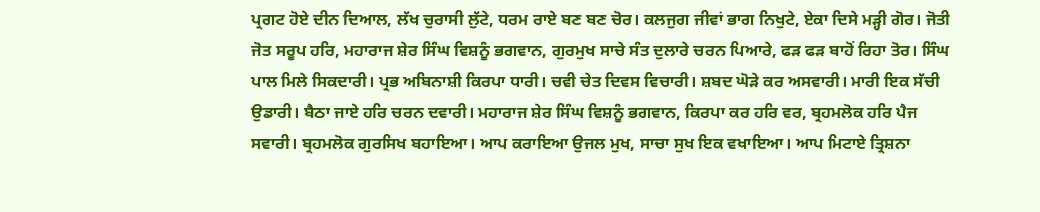ਪ੍ਰਗਟ ਹੋਏ ਦੀਨ ਦਿਆਲ, ਲੱਖ ਚੁਰਾਸੀ ਲੁੱਟੇ, ਧਰਮ ਰਾਏ ਬਣ ਬਣ ਚੋਰ। ਕਲਜੁਗ ਜੀਵਾਂ ਭਾਗ ਨਿਖੁਟੇ, ਏਕਾ ਦਿਸੇ ਮੜ੍ਹੀ ਗੋਰ। ਜੋਤੀ ਜੋਤ ਸਰੂਪ ਹਰਿ, ਮਹਾਰਾਜ ਸ਼ੇਰ ਸਿੰਘ ਵਿਸ਼ਨੂੰ ਭਗਵਾਨ, ਗੁਰਮੁਖ ਸਾਚੇ ਸੰਤ ਦੁਲਾਰੇ ਚਰਨ ਪਿਆਰੇ, ਫੜ ਫੜ ਬਾਹੋਂ ਰਿਹਾ ਤੋਰ। ਸਿੰਘ ਪਾਲ ਮਿਲੇ ਸਿਕਦਾਰੀ। ਪ੍ਰਭ ਅਬਿਨਾਸ਼ੀ ਕਿਰਪਾ ਧਾਰੀ। ਚਵੀ ਚੇਤ ਦਿਵਸ ਵਿਚਾਰੀ। ਸ਼ਬਦ ਘੋੜੇ ਕਰ ਅਸਵਾਰੀ। ਮਾਰੀ ਇਕ ਸੱਚੀ ਉਡਾਰੀ। ਬੈਠਾ ਜਾਏ ਹਰਿ ਚਰਨ ਦਵਾਰੀ। ਮਹਾਰਾਜ ਸ਼ੇਰ ਸਿੰਘ ਵਿਸ਼ਨੂੰ ਭਗਵਾਨ, ਕਿਰਪਾ ਕਰ ਹਰਿ ਵਰ, ਬ੍ਰਹਮਲੋਕ ਹਰਿ ਪੈਜ ਸਵਾਰੀ। ਬ੍ਰਹਮਲੋਕ ਗੁਰਸਿਖ ਬਹਾਇਆ। ਆਪ ਕਰਾਇਆ ਉਜਲ ਮੁਖ, ਸਾਚਾ ਸੁਖ ਇਕ ਵਖਾਇਆ। ਆਪ ਮਿਟਾਏ ਤ੍ਰਿਸ਼ਨਾ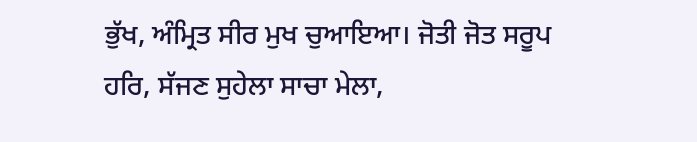ਭੁੱਖ, ਅੰਮ੍ਰਿਤ ਸੀਰ ਮੁਖ ਚੁਆਇਆ। ਜੋਤੀ ਜੋਤ ਸਰੂਪ ਹਰਿ, ਸੱਜਣ ਸੁਹੇਲਾ ਸਾਚਾ ਮੇਲਾ,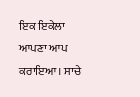ਇਕ ਇਕੇਲਾ ਆਪਣਾ ਆਪ ਕਰਾਇਆ। ਸਾਚੇ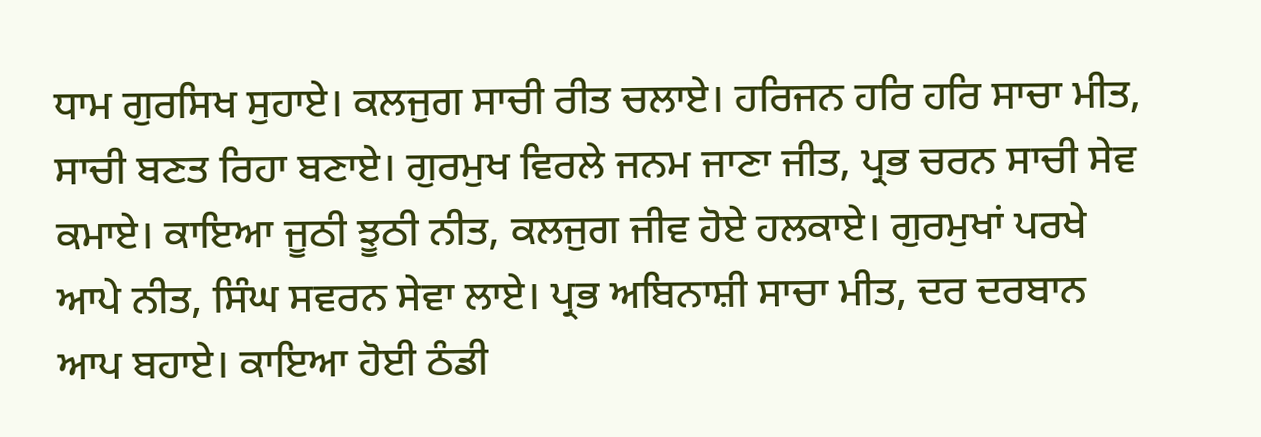ਧਾਮ ਗੁਰਸਿਖ ਸੁਹਾਏ। ਕਲਜੁਗ ਸਾਚੀ ਰੀਤ ਚਲਾਏ। ਹਰਿਜਨ ਹਰਿ ਹਰਿ ਸਾਚਾ ਮੀਤ, ਸਾਚੀ ਬਣਤ ਰਿਹਾ ਬਣਾਏ। ਗੁਰਮੁਖ ਵਿਰਲੇ ਜਨਮ ਜਾਣਾ ਜੀਤ, ਪ੍ਰਭ ਚਰਨ ਸਾਚੀ ਸੇਵ ਕਮਾਏ। ਕਾਇਆ ਜੂਠੀ ਝੂਠੀ ਨੀਤ, ਕਲਜੁਗ ਜੀਵ ਹੋਏ ਹਲਕਾਏ। ਗੁਰਮੁਖਾਂ ਪਰਖੇ ਆਪੇ ਨੀਤ, ਸਿੰਘ ਸਵਰਨ ਸੇਵਾ ਲਾਏ। ਪ੍ਰਭ ਅਬਿਨਾਸ਼ੀ ਸਾਚਾ ਮੀਤ, ਦਰ ਦਰਬਾਨ ਆਪ ਬਹਾਏ। ਕਾਇਆ ਹੋਈ ਠੰਡੀ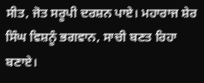ਸੀਤ, ਜੋਤ ਸਰੂਪੀ ਦਰਸ਼ਨ ਪਾਏ। ਮਹਾਰਾਜ ਸ਼ੇਰ ਸਿੰਘ ਵਿਸ਼ਨੂੰ ਭਗਵਾਨ, ਸਾਚੀ ਬਣਤ ਰਿਹਾ ਬਣਾਏ।